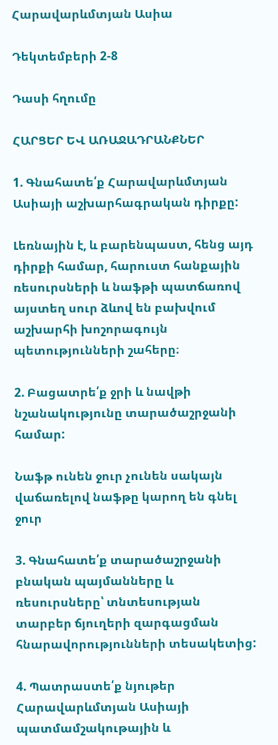Հարավարևմտյան Ասիա

Դեկտեմբերի 2-8

Դասի հղումը

ՀԱՐՑԵՐ ԵՎ ԱՌԱՋԱԴՐԱՆՔՆԵՐ

1. Գնահատե՛ք Հարավարևմտյան Ասիայի աշխարհագրական դիրքը:

Լեռնային է, և բարենպաստ, հենց այդ դիրքի համար, հարուստ հանքային ռեսուրսների և նաֆթի պատճառով այստեղ սուր ձևով են բախվում աշխարհի խոշորագույն պետությունների շահերը։

2. Բացատրե՛ք ջրի և նավթի նշանակությունը տարածաշրջանի համար:

Նաֆթ ունեն ջուր չունեն սակայն վաճառելով նաֆթը կարող են գնել ջուր

3. Գնահատե՛ք տարածաշրջանի բնական պայմանները և ռեսուրսները՝ տնտեսության տարբեր ճյուղերի զարգացման հնարավորությունների տեսակետից:

4. Պատրաստե՛ք նյութեր Հարավարևմտյան Ասիայի պատմամշակութային և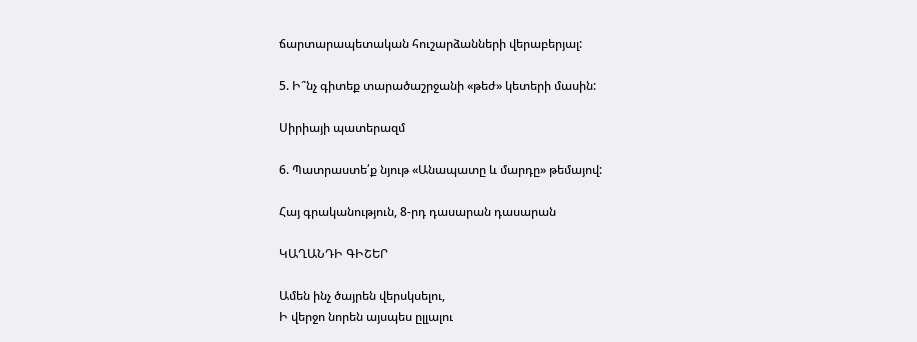ճարտարապետական հուշարձանների վերաբերյալ:

5. Ի՞նչ գիտեք տարածաշրջանի «թեժ» կետերի մասին:

Սիրիայի պատերազմ

6. Պատրաստե՛ք նյութ «Անապատը և մարդը» թեմայով:

Հայ գրականություն, 8-րդ դասարան դասարան

ԿԱՂԱՆԴԻ ԳԻՇԵՐ

Ամեն ինչ ծայրեն վերսկսելու,
Ի վերջո նորեն այսպես ըլլալու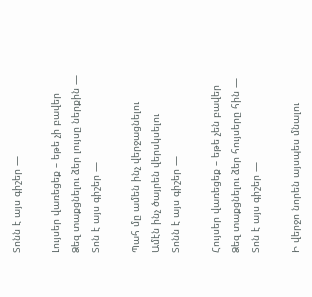Տոնն է այս գիշեր —

Լույսեր վառեցեք – եթե չի բավեր
Ձեզ տաքցնելու ձեր լույսը ներքին —
Տոն է այս գիշեր —

Պահ մը ամեն ինչ վերջացնելու
Ամէն ինչ ծայրեն վերսկսելու
Տոնն է այս գիշեր —

Հույսեր վառեցեք – եթե չեն բավեր
Ձեզ տաքցնելու ձեր հույսերը հին —
Տոն է այս գիշեր —

Ի վերջո նորեն այսպես մնալու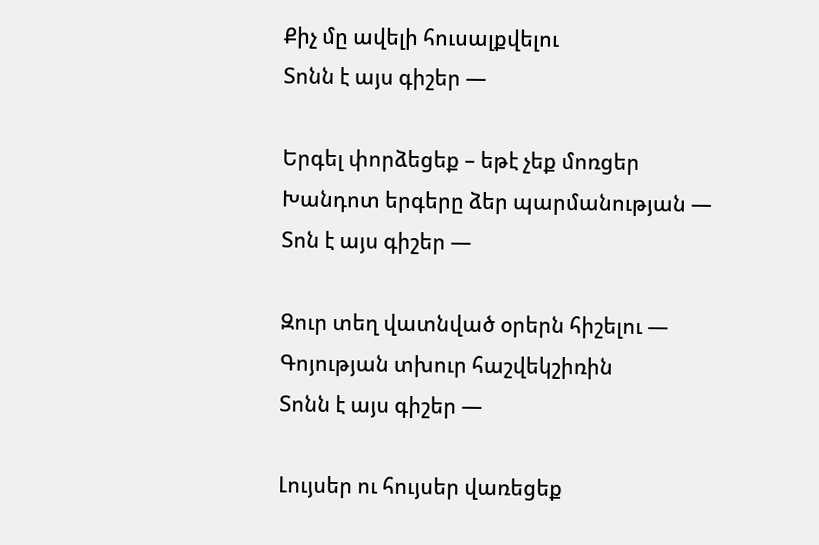Քիչ մը ավելի հուսալքվելու
Տոնն է այս գիշեր —

Երգել փորձեցեք – եթէ չեք մոռցեր
Խանդոտ երգերը ձեր պարմանության —
Տոն է այս գիշեր —

Զուր տեղ վատնված օրերն հիշելու —
Գոյության տխուր հաշվեկշիռին
Տոնն է այս գիշեր —

Լույսեր ու հույսեր վառեցեք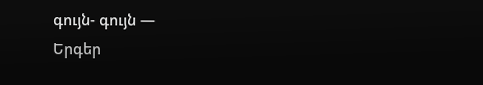գույն- գույն —
Երգեր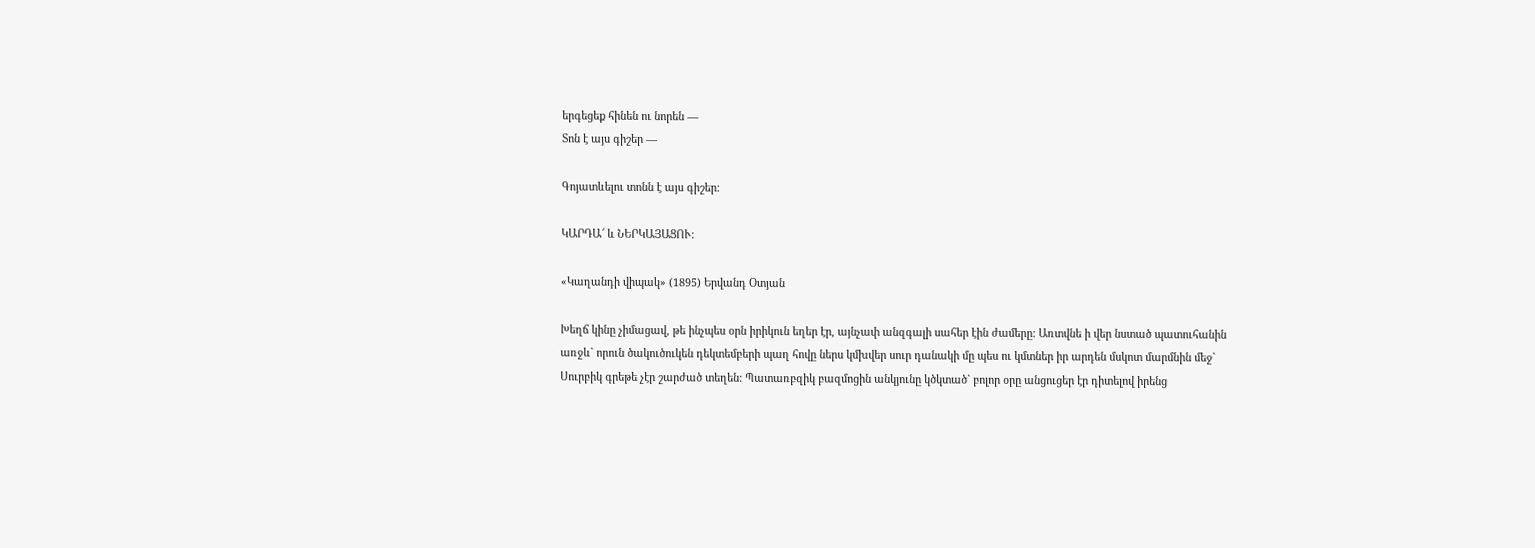երգեցեք հինեն ու նորեն —
Տոն է այս գիշեր —

Գոյատևելու տոնն է այս գիշեր:

ԿԱՐԴԱ՜ և ՆԵՐԿԱՅԱՑՈՒ։

«Կաղանդի վիպակ» (1895) Երվանդ Օտյան

Խեղճ կինը չիմացավ, թե ինչպես օրն իրիկուն եղեր էր, այնչափ անզգալի սահեր էին ժամերը: Առտվնե ի վեր նստած պատուհանին առջև` որուն ծակուծուկեն դեկտեմբերի պաղ հովը ներս կմխվեր սուր դանակի մը պես ու կմտներ իր արդեն մսկոտ մարմնին մեջ` Սուրբիկ գրեթե չէր շարժած տեղեն: Պատառբզիկ բազմոցին անկյունը կծկտած` բոլոր օրը անցուցեր էր դիտելով իրենց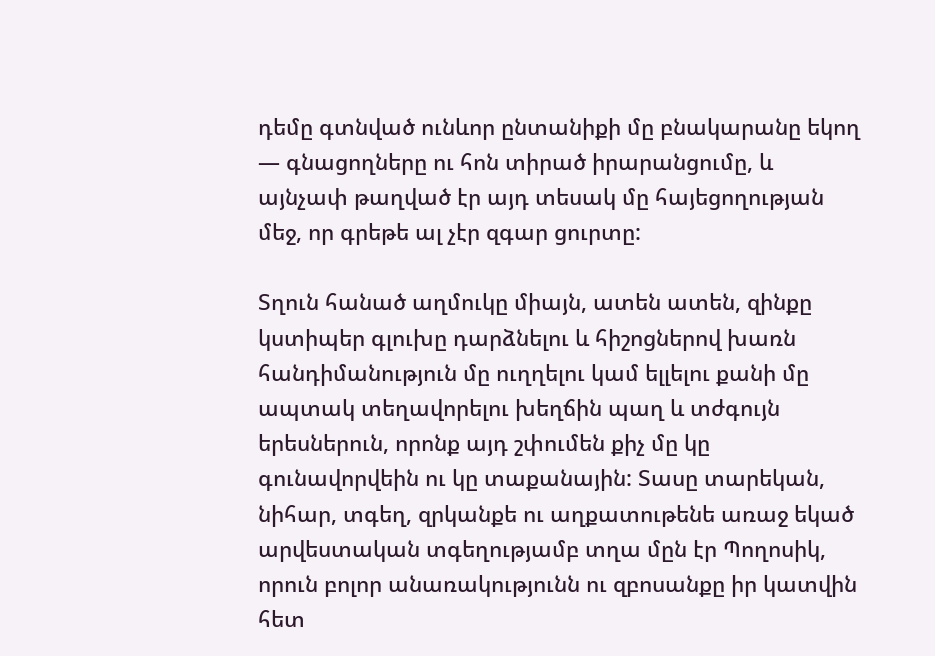դեմը գտնված ունևոր ընտանիքի մը բնակարանը եկող — գնացողները ու հոն տիրած իրարանցումը, և այնչափ թաղված էր այդ տեսակ մը հայեցողության մեջ, որ գրեթե ալ չէր զգար ցուրտը:

Տղուն հանած աղմուկը միայն, ատեն ատեն, զինքը կստիպեր գլուխը դարձնելու և հիշոցներով խառն հանդիմանություն մը ուղղելու կամ ելլելու քանի մը ապտակ տեղավորելու խեղճին պաղ և տժգույն երեսներուն, որոնք այդ շփումեն քիչ մը կը գունավորվեին ու կը տաքանային: Տասը տարեկան, նիհար, տգեղ, զրկանքե ու աղքատութենե առաջ եկած արվեստական տգեղությամբ տղա մըն էր Պողոսիկ, որուն բոլոր անառակությունն ու զբոսանքը իր կատվին հետ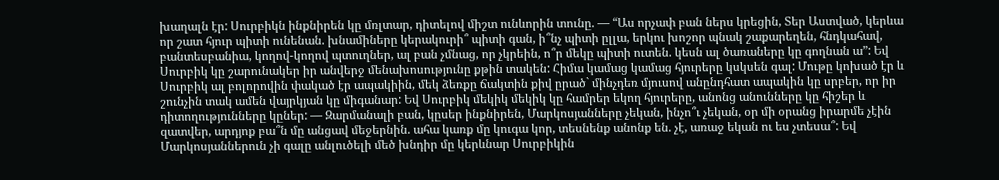խաղալն էր: Սուրբիկն ինքնիրեն կը մռլտար, դիտելով միշտ ունևորին տունը. — “Աս որչափ բան ներս կրեցին, Տեր Աստված, կերևա որ շատ հյուր պիտի ունենան. խնամիները կերակուրի՞ պիտի գան, ի՞նչ պիտի ըլլա, երկու խոշոր պնակ շաքարեղեն, հնդկահավ, բանտեսբանիա, կողով-կողով պտուղներ, ալ բան չմնաց, որ չկրեին, ո՞ր մեկը պիտի ուտեն. կեսն ալ ծառաները կը գողնան ա”: Եվ Սուրբիկ կը շարունակեր իր անվերջ մենախոսությունը քթին տակեն: Հիմա կամաց կամաց հյուրերը կսկսեն գալ: Մութը կոխած էր և Սուրբիկ ալ բոլորովին փակած էր ապակիին, մեկ ձեռքը ճակտին քիվ ըրած` մինչդեռ մյուսով անընդհատ ապակին կը սրբեր, որ իր շունչին տակ ամեն վայրկյան կը միգանար: Եվ Սուրբիկ մեկիկ մեկիկ կը համրեր եկող հյուրերը, անոնց անունները կը հիշեր և դիտողությունները կըներ: — Զարմանալի բան, կըսեր ինքնիրեն, Մարկոսյանները չեկան, ինչո՞ւ չեկան, օր մի օրանց իրարմե չէին զատվեր, արդյոք բա՞ն մը անցավ մեջերնին. ահա կառք մը կուգա կոր, տեսնենք անոնք են. չէ, առաջ եկան ու ես չտեսա՞: Եվ Մարկոսյաններուն չի գալը անլուծելի մեծ խնդիր մը կերևնար Սուրբիկին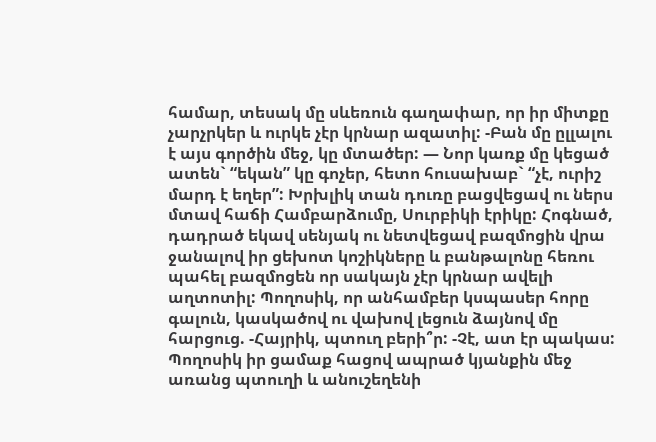համար, տեսակ մը սևեռուն գաղափար, որ իր միտքը չարչրկեր և ուրկե չէր կրնար ազատիլ: -Բան մը ըլլալու է այս գործին մեջ, կը մտածեր: — Նոր կառք մը կեցած ատեն` “եկան” կը գոչեր, հետո հուսախաբ` “չէ, ուրիշ մարդ է եղեր”: Խրխլիկ տան դուռը բացվեցավ ու ներս մտավ հաճի Համբարձումը, Սուրբիկի էրիկը: Հոգնած, դադրած եկավ սենյակ ու նետվեցավ բազմոցին վրա ջանալով իր ցեխոտ կոշիկները և բանթալոնը հեռու պահել բազմոցեն որ սակայն չէր կրնար ավելի աղտոտիլ: Պողոսիկ, որ անհամբեր կսպասեր հորը գալուն, կասկածով ու վախով լեցուն ձայնով մը հարցուց. -Հայրիկ, պտուղ բերի՞ր: -Չէ, ատ էր պակաս: Պողոսիկ իր ցամաք հացով ապրած կյանքին մեջ առանց պտուղի և անուշեղենի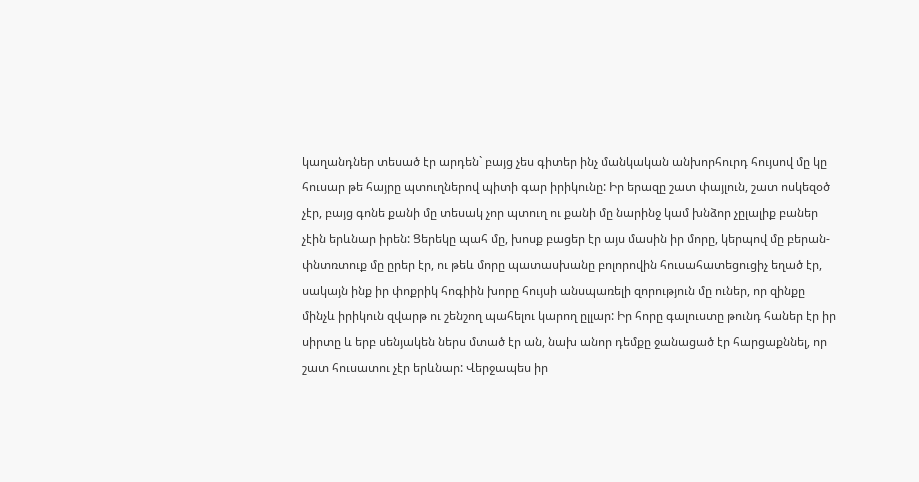կաղանդներ տեսած էր արդեն` բայց չես գիտեր ինչ մանկական անխորհուրդ հույսով մը կը հուսար թե հայրը պտուղներով պիտի գար իրիկունը: Իր երազը շատ փայլուն, շատ ոսկեզօծ չէր, բայց գոնե քանի մը տեսակ չոր պտուղ ու քանի մը նարինջ կամ խնձոր չըլալիք բաներ չէին երևնար իրեն: Ցերեկը պահ մը, խոսք բացեր էր այս մասին իր մորը, կերպով մը բերան-փնտռտուք մը ըրեր էր, ու թեև մորը պատասխանը բոլորովին հուսահատեցուցիչ եղած էր, սակայն ինք իր փոքրիկ հոգիին խորը հույսի անսպառելի զորություն մը ուներ, որ զինքը մինչև իրիկուն զվարթ ու շենշող պահելու կարող ըլլար: Իր հորը գալուստը թունդ հաներ էր իր սիրտը և երբ սենյակեն ներս մտած էր ան, նախ անոր դեմքը ջանացած էր հարցաքննել, որ շատ հուսատու չէր երևնար: Վերջապես իր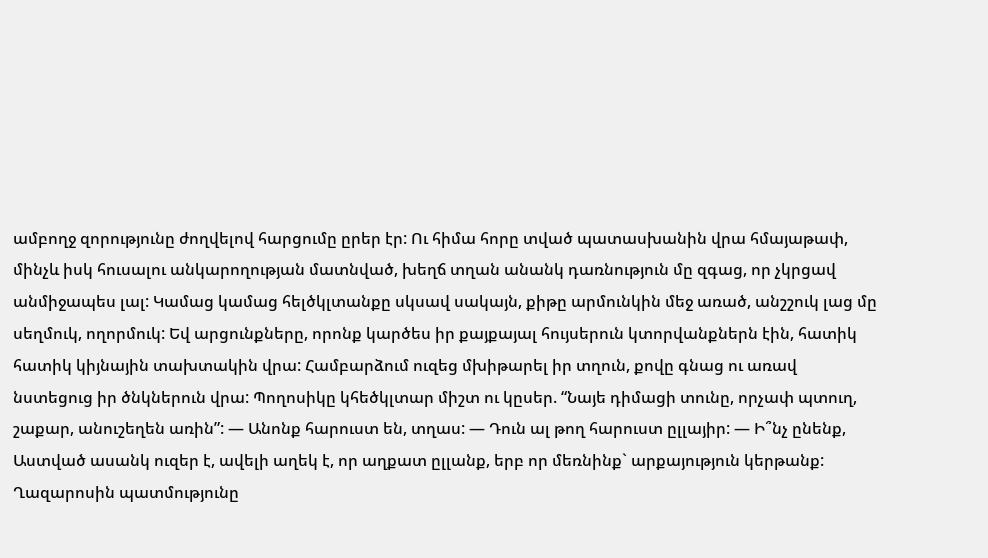ամբողջ զորությունը ժողվելով հարցումը ըրեր էր: Ու հիմա հորը տված պատասխանին վրա հմայաթափ, մինչև իսկ հուսալու անկարողության մատնված, խեղճ տղան անանկ դառնություն մը զգաց, որ չկրցավ անմիջապես լալ: Կամաց կամաց հելծկլտանքը սկսավ սակայն, քիթը արմունկին մեջ առած, անշշուկ լաց մը սեղմուկ, ողորմուկ: Եվ արցունքները, որոնք կարծես իր քայքայալ հույսերուն կտորվանքներն էին, հատիկ հատիկ կիյնային տախտակին վրա: Համբարձում ուզեց մխիթարել իր տղուն, քովը գնաց ու առավ նստեցուց իր ծնկներուն վրա: Պողոսիկը կհեծկլտար միշտ ու կըսեր. “Նայե դիմացի տունը, որչափ պտուղ, շաքար, անուշեղեն առին”: — Անոնք հարուստ են, տղաս: — Դուն ալ թող հարուստ ըլլայիր: — Ի՞նչ ընենք, Աստված ասանկ ուզեր է, ավելի աղեկ է, որ աղքատ ըլլանք, երբ որ մեռնինք` արքայություն կերթանք: Ղազարոսին պատմությունը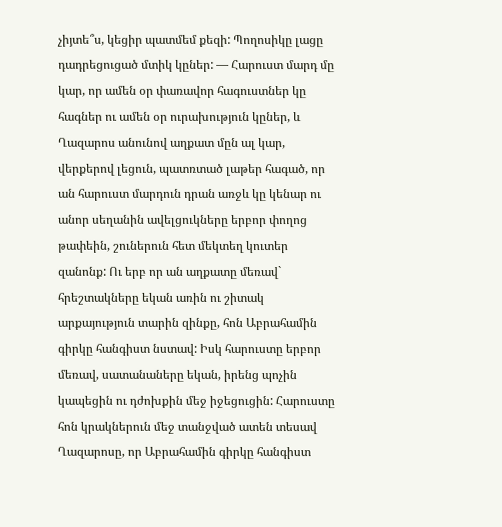չիյտե՞ս, կեցիր պատմեմ քեզի: Պողոսիկը լացը դադրեցուցած մտիկ կըներ: — Հարուստ մարդ մը կար, որ ամեն օր փառավոր հագուստներ կը հագներ ու ամեն օր ուրախություն կըներ, և Ղազարոս անունով աղքատ մըն ալ կար, վերքերով լեցուն, պատռտած լաթեր հագած, որ ան հարուստ մարդուն դրան առջև կը կենար ու անոր սեղանին ավելցուկները երբոր փողոց թափեին, շուներուն հետ մեկտեղ կուտեր զանոնք: Ու երբ որ ան աղքատը մեռավ` հրեշտակները եկան առին ու շիտակ արքայություն տարին զինքը, հոն Աբրահամին գիրկը հանգիստ նստավ: Իսկ հարուստը երբոր մեռավ, սատանաները եկան, իրենց պոչին կապեցին ու դժոխքին մեջ իջեցուցին: Հարուստը հոն կրակներուն մեջ տանջված ատեն տեսավ Ղազարոսը, որ Աբրահամին գիրկը հանգիստ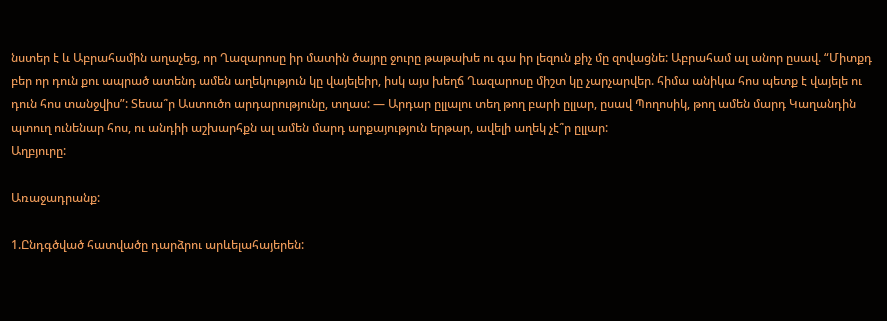նստեր է և Աբրահամին աղաչեց, որ Ղազարոսը իր մատին ծայրը ջուրը թաթախե ու գա իր լեզուն քիչ մը զովացնե: Աբրահամ ալ անոր ըսավ. “Միտքդ բեր որ դուն քու ապրած ատենդ ամեն աղեկություն կը վայելեիր, իսկ այս խեղճ Ղազարոսը միշտ կը չարչարվեր. հիմա անիկա հոս պետք է վայելե ու դուն հոս տանջվիս”: Տեսա՞ր Աստուծո արդարությունը, տղաս: — Արդար ըլլալու տեղ թող բարի ըլլար, ըսավ Պողոսիկ, թող ամեն մարդ Կաղանդին պտուղ ունենար հոս, ու անդիի աշխարհքն ալ ամեն մարդ արքայություն երթար, ավելի աղեկ չէ՞ր ըլլար:
Աղբյուրը:

Առաջադրանք:

1.Ընդգծված հատվածը դարձրու արևելահայերեն: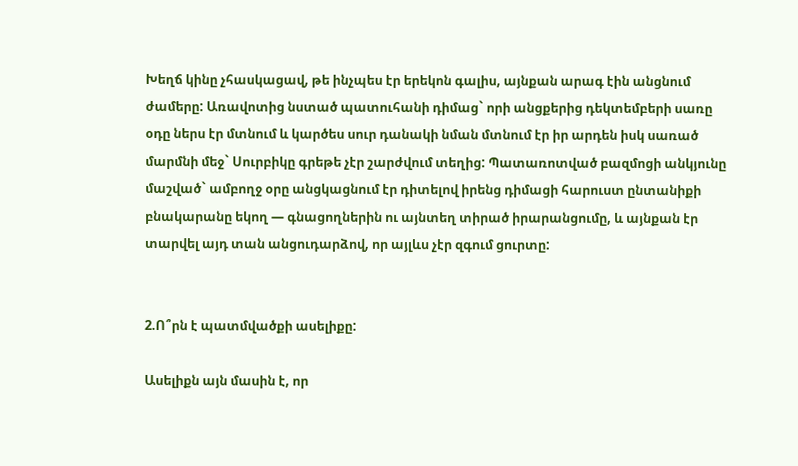Խեղճ կինը չհասկացավ, թե ինչպես էր երեկոն գալիս, այնքան արագ էին անցնում ժամերը: Առավոտից նստած պատուհանի դիմաց` որի անցքերից դեկտեմբերի սառը օդը ներս էր մտնում և կարծես սուր դանակի նման մտնում էր իր արդեն իսկ սառած մարմնի մեջ` Սուրբիկը գրեթե չէր շարժվում տեղից: Պատառոտված բազմոցի անկյունը մաշված` ամբողջ օրը անցկացնում էր դիտելով իրենց դիմացի հարուստ ընտանիքի բնակարանը եկող — գնացողներին ու այնտեղ տիրած իրարանցումը, և այնքան էր տարվել այդ տան անցուդարձով, որ այլևս չէր զգում ցուրտը:


2.Ո՞րն է պատմվածքի ասելիքը:

Ասելիքն այն մասին է, որ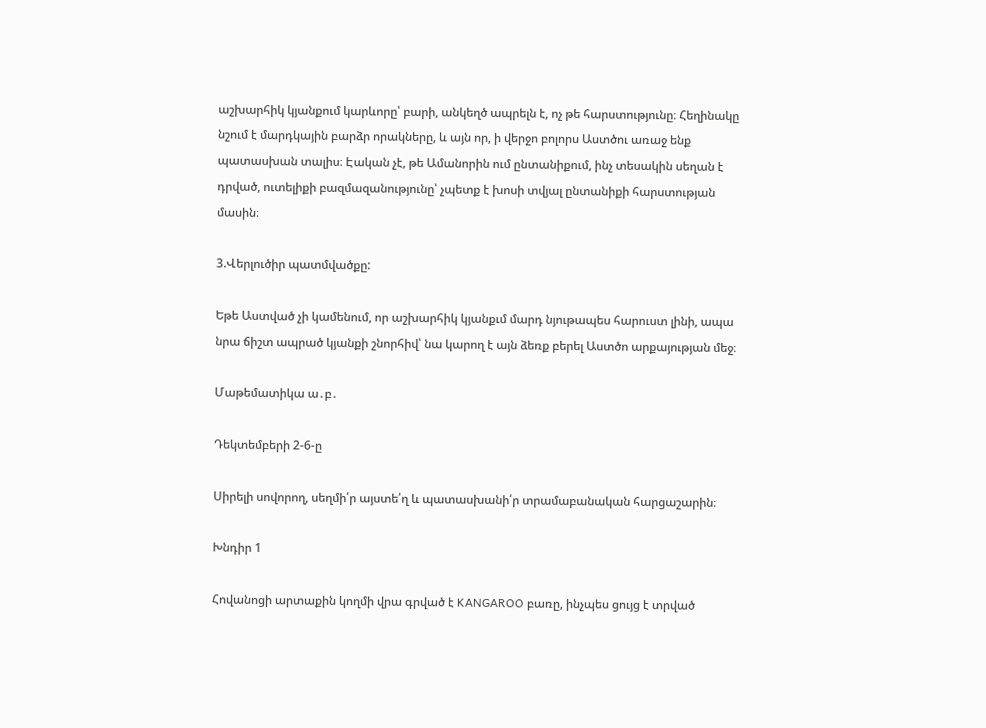աշխարհիկ կյանքում կարևորը՝ բարի, անկեղծ ապրելն է, ոչ թե հարստությունը։ Հեղինակը նշում է մարդկային բարձր որակները, և այն որ, ի վերջո բոլորս Աստծու առաջ ենք պատասխան տալիս։ Էական չէ, թե Ամանորին ում ընտանիքում, ինչ տեսակին սեղան է դրված, ուտելիքի բազմազանությունը՝ չպետք է խոսի տվյալ ընտանիքի հարստության մասին։

3.Վերլուծիր պատմվածքը:

Եթե Աստված չի կամենում, որ աշխարհիկ կյանքւմ մարդ նյութապես հարուստ լինի, ապա նրա ճիշտ ապրած կյանքի շնորհիվ՝ նա կարող է այն ձեռք բերել Աստծո արքայության մեջ։

Մաթեմատիկա ա․բ․

Դեկտեմբերի 2-6-ը

Սիրելի սովորող, սեղմի՛ր այստե՛ղ և պատասխանի՛ր տրամաբանական հարցաշարին։

Խնդիր 1

Հովանոցի արտաքին կողմի վրա գրված է KANGAROO բառը, ինչպես ցույց է տրված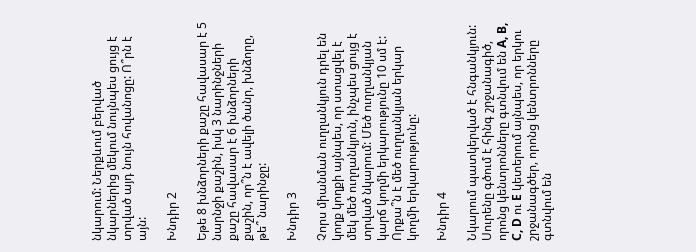նկարում: Ներքևում բերված նկարներից մեկում նույնպես ցույց է տրված այդ նույն հովանոցը: Ո՞րն է այն:

Խնդիր 2

Եթե 8 խնձորների քաշը հավասար է 5 նարնջի քաշին, իսկ 3 նարինջների քաշը հավասար է 6 խնձորների քաշին, որ՞ն է ավելի ծանր, խնձորը, թե՞ նարինջը:

Խնդիր 3

Չորս միանման ուղղանկյուն դրել են կողք կողքի այնպես, որ ստացվել է մեկ մեծ ուղղանկյուն, ինչպես ցույց է տրված նկարում: Մեծ ուղղանկյան կարճ կողմի երկարությունը 10 սմ է: Որքա՞ն է մեծ ուղղանկյան երկար կողմի երկարությունը:

Խնդիր 4

Նկարում պատկերված է հնգանկյուն: Սուրենը գծում է հինգ շրջանագիծ, որոնց կենտրոնները գտնվում են A, B, C, D ու E կետերում այնպես, որ երկու շրջանագծեր, որոնց կենտրոնները գտնվում են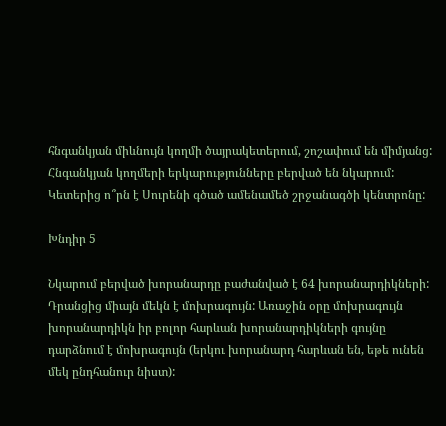հնգանկյան միևնույն կողմի ծայրակետերում, շոշափում են միմյանց: Հնգանկյան կողմերի երկարությունները բերված են նկարում: Կետերից ո՞րն է Սուրենի գծած ամենամեծ շրջանագծի կենտրոնը:

Խնդիր 5

Նկարում բերված խորանարդը բաժանված է 64 խորանարդիկների: Դրանցից միայն մեկն է մոխրագույն: Առաջին օրը մոխրագույն խորանարդիկն իր բոլոր հարևան խորանարդիկների գույնը դարձնում է մոխրագույն (երկու խորանարդ հարևան են, եթե ունեն մեկ ընդհանուր նիստ):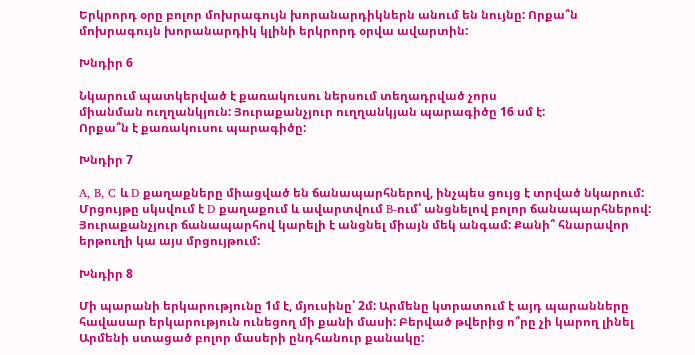Երկրորդ օրը բոլոր մոխրագույն խորանարդիկներն անում են նույնը: Որքա՞ն մոխրագույն խորանարդիկ կլինի երկրորդ օրվա ավարտին:

Խնդիր 6

Նկարում պատկերված է քառակուսու ներսում տեղադրված չորս
միանման ուղղանկյուն: Յուրաքանչյուր ուղղանկյան պարագիծը 16 սմ է:
Որքա՞ն է քառակուսու պարագիծը:

Խնդիր 7

A, B, C և D քաղաքները միացված են ճանապարհներով, ինչպես ցույց է տրված նկարում: Մրցույթը սկսվում է D քաղաքում և ավարտվում B-ում՝ անցնելով բոլոր ճանապարհներով: Յուրաքանչյուր ճանապարհով կարելի է անցնել միայն մեկ անգամ: Քանի՞ հնարավոր երթուղի կա այս մրցույթում:

Խնդիր 8

Մի պարանի երկարությունը 1մ է, մյուսինը՝ 2մ: Արմենը կտրատում է այդ պարանները
հավասար երկարություն ունեցող մի քանի մասի: Բերված թվերից ո՞րը չի կարող լինել
Արմենի ստացած բոլոր մասերի ընդհանուր քանակը: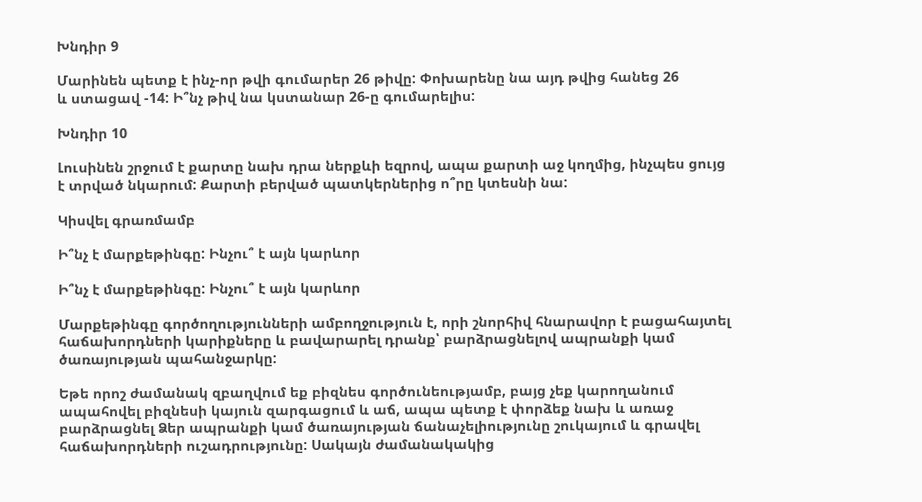Խնդիր 9

Մարինեն պետք է ինչ-որ թվի գումարեր 26 թիվը: Փոխարենը նա այդ թվից հանեց 26
և ստացավ -14: Ի՞նչ թիվ նա կստանար 26-ը գումարելիս:

Խնդիր 10

Լուսինեն շրջում է քարտը նախ դրա ներքևի եզրով, ապա քարտի աջ կողմից, ինչպես ցույց է տրված նկարում: Քարտի բերված պատկերներից ո՞րը կտեսնի նա:

Կիսվել գրառմամբ

Ի՞նչ է մարքեթինգը: Ինչու՞ է այն կարևոր

Ի՞նչ է մարքեթինգը: Ինչու՞ է այն կարևոր

Մարքեթինգը գործողությունների ամբողջություն է, որի շնորհիվ հնարավոր է բացահայտել հաճախորդների կարիքները և բավարարել դրանք՝ բարձրացնելով ապրանքի կամ ծառայության պահանջարկը:

Եթե որոշ ժամանակ զբաղվում եք բիզնես գործունեությամբ, բայց չեք կարողանում ապահովել բիզնեսի կայուն զարգացում և աճ, ապա պետք է փորձեք նախ և առաջ բարձրացնել Ձեր ապրանքի կամ ծառայության ճանաչելիությունը շուկայում և գրավել հաճախորդների ուշադրությունը: Սակայն ժամանակակից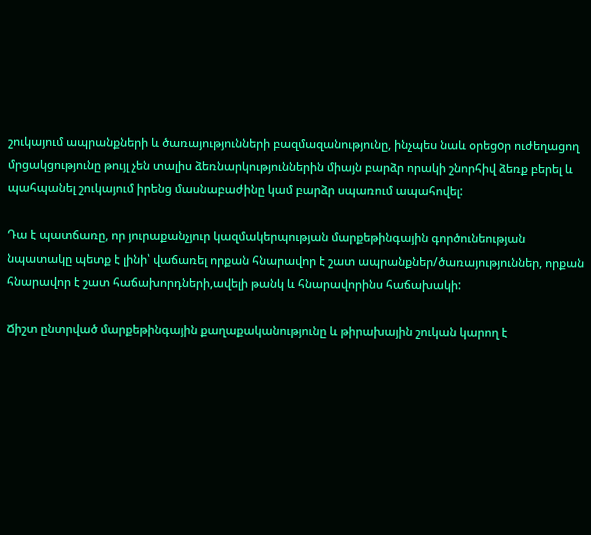շուկայում ապրանքների և ծառայությունների բազմազանությունը, ինչպես նաև օրեցoր ուժեղացող մրցակցությունը թույլ չեն տալիս ձեռնարկություններին միայն բարձր որակի շնորհիվ ձեռք բերել և պահպանել շուկայում իրենց մասնաբաժինը կամ բարձր սպառում ապահովել:

Դա է պատճառը, որ յուրաքանչյուր կազմակերպության մարքեթինգային գործունեության նպատակը պետք է լինի՝ վաճառել որքան հնարավոր է շատ ապրանքներ/ծառայություններ, որքան հնարավոր է շատ հաճախորդների,ավելի թանկ և հնարավորինս հաճախակի:

Ճիշտ ընտրված մարքեթինգային քաղաքականությունը և թիրախային շուկան կարող է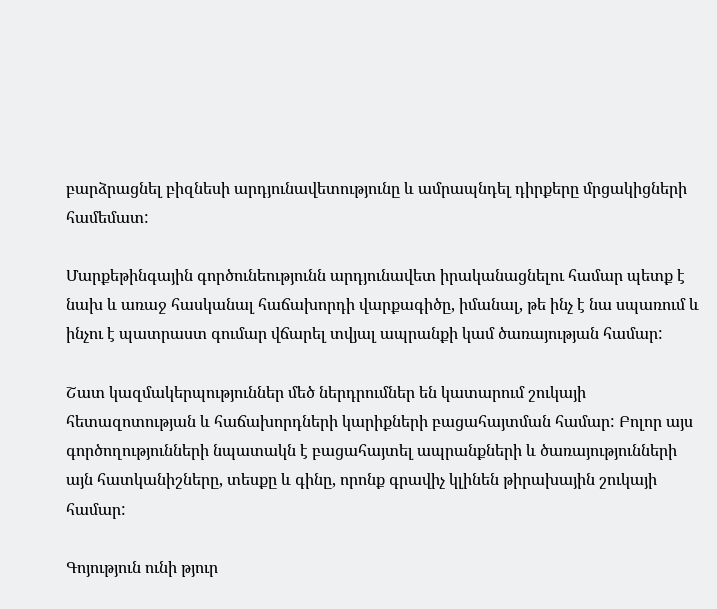բարձրացնել բիզնեսի արդյունավետությունը և ամրապնդել դիրքերը մրցակիցների համեմատ:

Մարքեթինգային գործունեությունն արդյունավետ իրականացնելու համար պետք է նախ և առաջ հասկանալ հաճախորդի վարքագիծը, իմանալ, թե ինչ է նա սպառում և ինչու է պատրաստ գումար վճարել տվյալ ապրանքի կամ ծառայության համար:

Շատ կազմակերպություններ մեծ ներդրումներ են կատարում շուկայի հետազոտության և հաճախորդների կարիքների բացահայտման համար: Բոլոր այս գործողությունների նպատակն է բացահայտել ապրանքների և ծառայությունների այն հատկանիշները, տեսքը և գինը, որոնք գրավիչ կլինեն թիրախային շուկայի համար:

Գոյություն ունի թյուր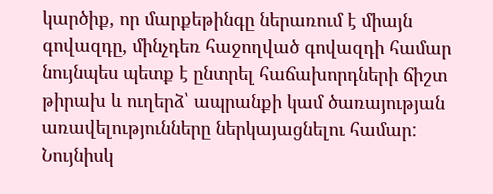կարծիք, որ մարքեթինգը ներառում է միայն գովազդը, մինչդեռ հաջողված գովազդի համար նույնպես պետք է ընտրել հաճախորդների ճիշտ թիրախ և ուղերձ՝ ապրանքի կամ ծառայության առավելությունները ներկայացնելու համար: Նույնիսկ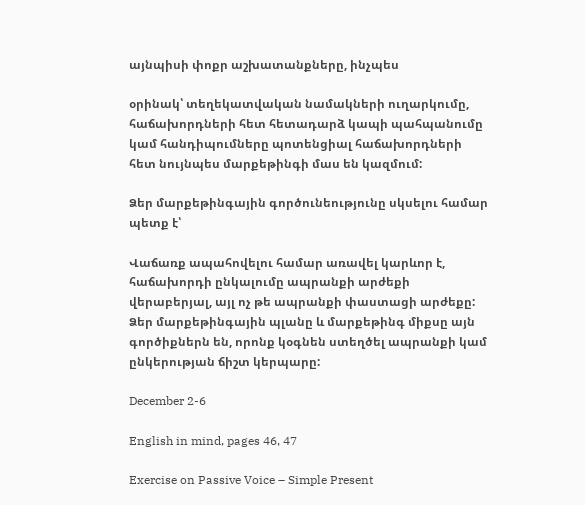այնպիսի փոքր աշխատանքները, ինչպես

օրինակ՝ տեղեկատվական նամակների ուղարկումը, հաճախորդների հետ հետադարձ կապի պահպանումը կամ հանդիպումները պոտենցիալ հաճախորդների հետ նույնպես մարքեթինգի մաս են կազմում:

Ձեր մարքեթինգային գործունեությունը սկսելու համար պետք է՝

Վաճառք ապահովելու համար առավել կարևոր է, հաճախորդի ընկալումը ապրանքի արժեքի վերաբերյալ, այլ ոչ թե ապրանքի փաստացի արժեքը: Ձեր մարքեթինգային պլանը և մարքեթինգ միքսը այն գործիքներն են, որոնք կօգնեն ստեղծել ապրանքի կամ ընկերության ճիշտ կերպարը:

December 2-6

English in mind, pages 46, 47

Exercise on Passive Voice – Simple Present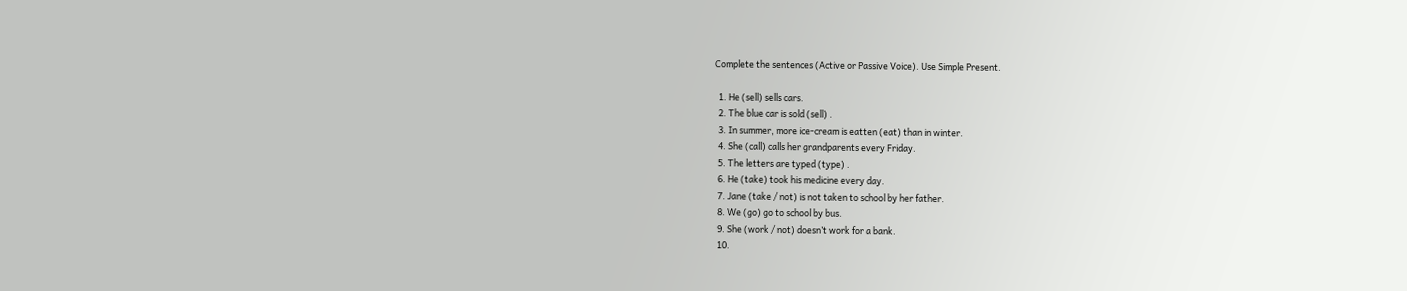Complete the sentences (Active or Passive Voice). Use Simple Present.

  1. He (sell) sells cars.
  2. The blue car is sold (sell) .
  3. In summer, more ice-cream is eatten (eat) than in winter.
  4. She (call) calls her grandparents every Friday.
  5. The letters are typed (type) .
  6. He (take) took his medicine every day.
  7. Jane (take / not) is not taken to school by her father.
  8. We (go) go to school by bus.
  9. She (work / not) doesn’t work for a bank.
  10.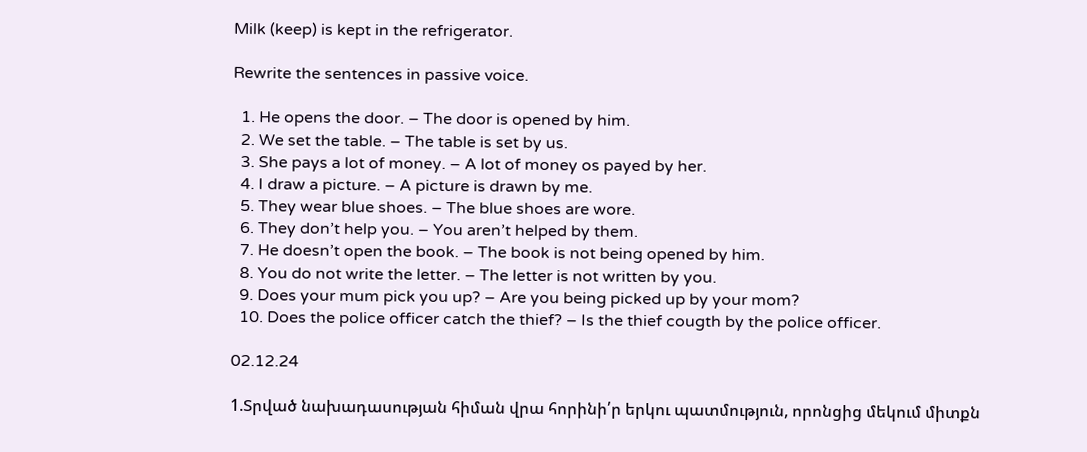Milk (keep) is kept in the refrigerator.

Rewrite the sentences in passive voice.

  1. He opens the door. – The door is opened by him.
  2. We set the table. – The table is set by us.
  3. She pays a lot of money. – A lot of money os payed by her.
  4. I draw a picture. – A picture is drawn by me.
  5. They wear blue shoes. – The blue shoes are wore.
  6. They don’t help you. – You aren’t helped by them.
  7. He doesn’t open the book. – The book is not being opened by him.
  8. You do not write the letter. – The letter is not written by you.
  9. Does your mum pick you up? – Are you being picked up by your mom?
  10. Does the police officer catch the thief? – Is the thief cougth by the police officer.

02.12.24

1.Տրված նախադասության հիման վրա հորինի՛ր երկու պատմություն, որոնցից մեկում միտքն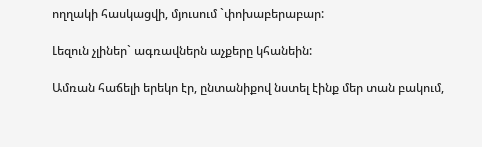ողղակի հասկացվի, մյուսում `փոխաբերաբար:

Լեզուն չլիներ` ագռավներն աչքերը կհանեին:

Ամռան հաճելի երեկո էր, ընտանիքով նստել էինք մեր տան բակում,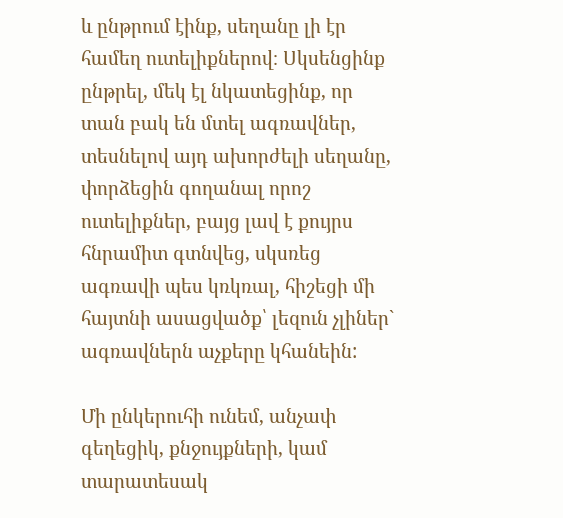և ընթրում էինք, սեղանը լի էր համեղ ուտելիքներով։ Սկսենցինք ընթրել, մեկ էլ նկատեցինք, որ տան բակ են մտել ագռավներ, տեսնելով այդ ախորժելի սեղանը, փորձեցին գողանալ որոշ ուտելիքներ, բայց լավ է քույրս հնրամիտ գտնվեց, սկսռեց ագռավի պես կռկռալ, հիշեցի մի հայտնի ասացվածք՝ լեզուն չլիներ` ագռավներն աչքերը կհանեին:

Մի ընկերուհի ունեմ, անչափ գեղեցիկ, քնջույքների, կամ տարատեսակ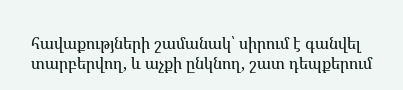հավաքությների շամանակ՝ սիրում է գանվել տարբերվող, և աչքի ընկնող, շատ դեպքերում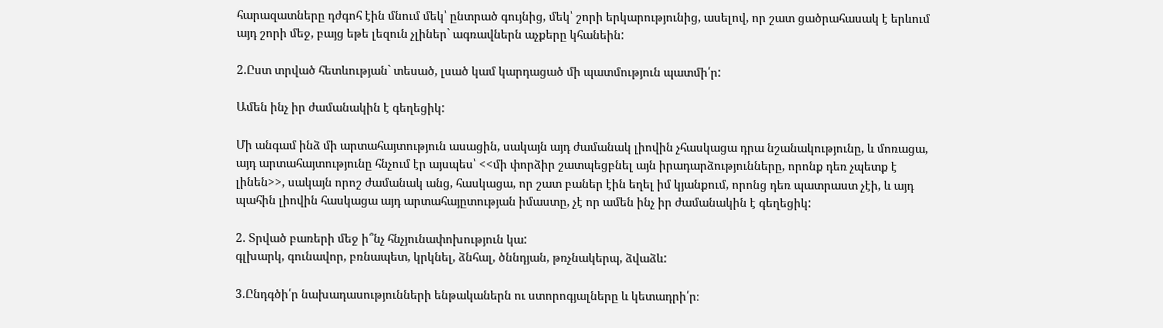հարազատները դժգոհ էին մնում մեկ՝ ընտրած գույնից, մեկ՝ շորի երկարությունից, ասելով, որ շատ ցածրահասակ է երևում այդ շորի մեջ, բայց եթե լեզուն չլիներ` ագռավներն աչքերը կհանեին:

2.Ըստ տրված հետևության` տեսած, լսած կամ կարդացած մի պատմություն պատմի՛ր:

Ամեն ինչ իր ժամանակին է գեղեցիկ:

Մի անգամ ինձ մի արտահայտություն ասացին, սակայն այդ ժամանակ լիովին չհասկացա դրա նշանակությունը, և մոռացա, այդ արտահայտությունը հնչում էր այսպես՝ <<մի փորձիր շատպեցբնել այն իրադարձությունները, որոնք դեռ չպետք է լինեն>>, սակայն որոշ ժամանակ անց, հասկացա, որ շատ բաներ էին եղել իմ կյանքում, որոնց դեռ պատրաստ չէի, և այդ պահին լիովին հասկացա այդ արտահայըտության իմաստը, չէ որ ամեն ինչ իր ժամանակին է գեղեցիկ:

2. Տրված բառերի մեջ ի՞նչ հնչյունափոխություն կա:
գլխարկ, գունավոր, բռնապետ, կրկնել, ձնհալ, ծննդյան, թռչնակերպ, ձվաձև:

3.Ընդգծի՛ր նախադասությունների ենթականերն ու ստորոգյալները և կետադրի՛ր։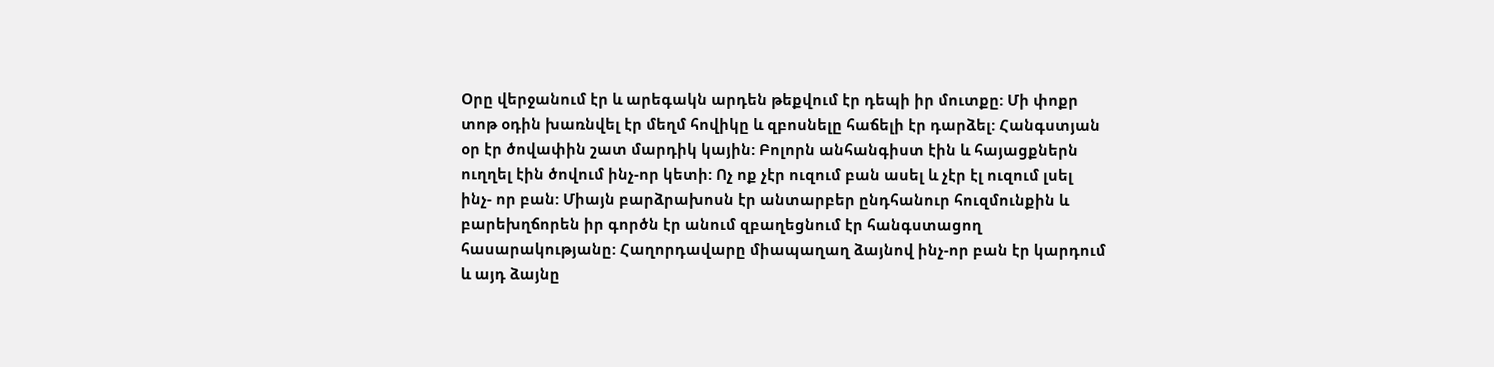Օրը վերջանում էր և արեգակն արդեն թեքվում էր դեպի իր մուտքը: Մի փոքր տոթ օդին խառնվել էր մեղմ հովիկը և զբոսնելը հաճելի էր դարձել: Հանգստյան օր էր ծովափին շատ մարդիկ կային: Բոլորն անհանգիստ էին և հայացքներն ուղղել էին ծովում ինչ-որ կետի: Ոչ ոք չէր ուզում բան ասել և չէր էլ ուզում լսել ինչ- որ բան: Միայն բարձրախոսն էր անտարբեր ընդհանուր հուզմունքին և բարեխղճորեն իր գործն էր անում զբաղեցնում էր հանգստացող հասարակությանը: Հաղորդավարը միապաղաղ ձայնով ինչ-որ բան էր կարդում և այդ ձայնը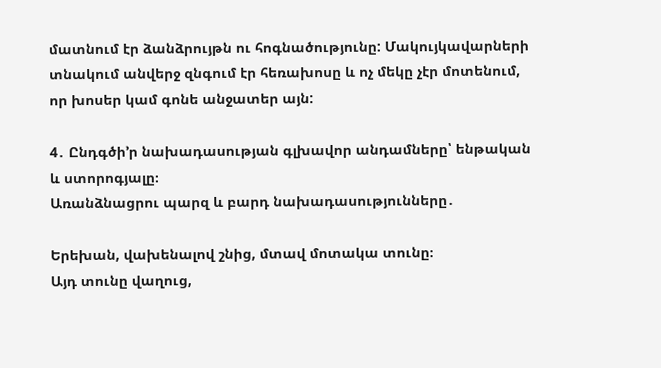մատնում էր ձանձրույթն ու հոգնածությունը: Մակույկավարների տնակում անվերջ զնգում էր հեռախոսը և ոչ մեկը չէր մոտենում, որ խոսեր կամ գոնե անջատեր այն:

4․ Ընդգծի’ր նախադասության գլխավոր անդամները՝ ենթական և ստորոգյալը։
Առանձնացրու պարզ և բարդ նախադասությունները․

Երեխան, վախենալով շնից, մտավ մոտակա տունը։
Այդ տունը վաղուց,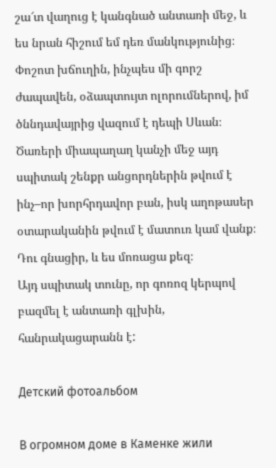շա՜տ վաղուց է կանգնած անտառի մեջ, և ես նրան հիշում եմ դեռ մանկությունից։
Փոշոտ խճուղին, ինչպես մի գորշ ժապավեն, օձապտույտ ոլորումներով, իմ ծննդավայրից վազում է դեպի Սևան։
Ծառերի միապաղաղ կանչի մեջ այդ սպիտակ շենքր անցորդներին թվում է ինչ–որ խորհրդավոր բան, իսկ աղոթասեր օտարականին թվում է մատուռ կամ վանք։
Դու գնացիր, և ես մոռացա քեզ։
Այդ սպիտակ տունը, որ գոռոզ կերպով բազմել է անտառի գլխին, հանրակացարանն է:

Детский фотоальбом

В огромном доме в Каменке жили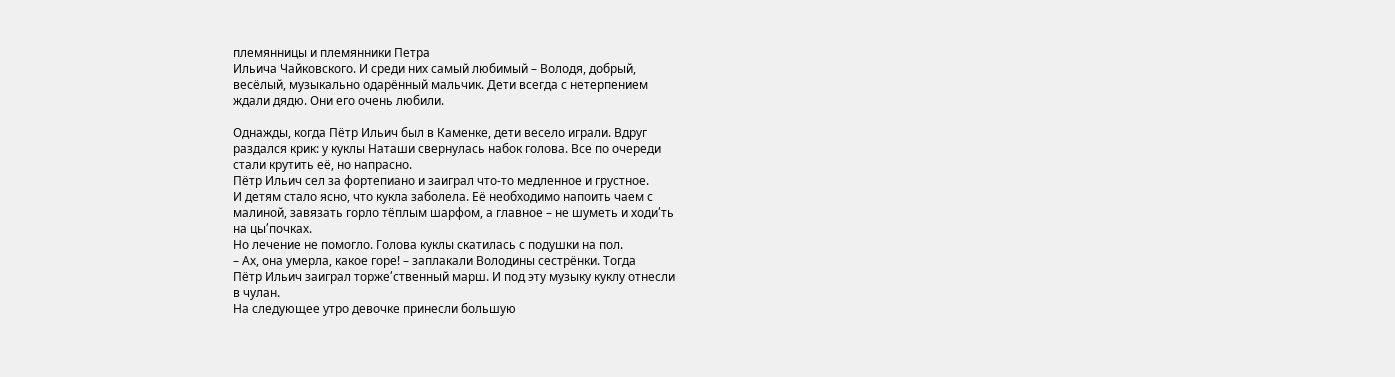племянницы и племянники Петра
Ильича Чайковского. И среди них самый любимый – Володя, добрый,
весёлый, музыкально одарённый мальчик. Дети всегда с нетерпением
ждали дядю. Они его очень любили.

Однажды, когда Пётр Ильич был в Каменке, дети весело играли. Вдруг
раздался крик: у куклы Наташи свернулась набок голова. Все по очереди
стали крутить её, но напрасно.
Пётр Ильич сел за фортепиано и заиграл что-то медленное и грустное.
И детям стало ясно, что кукла заболела. Её необходимо напоить чаем с
малиной, завязать горло тёплым шарфом, а главное – не шуметь и ходи՛ть
на цы՛почках.
Но лечение не помогло. Голова куклы скатилась с подушки на пол.
– Ах, она умерла, какое горе! – заплакали Володины сестрёнки. Тогда
Пётр Ильич заиграл торже՛ственный марш. И под эту музыку куклу отнесли
в чулан.
На следующее утро девочке принесли большую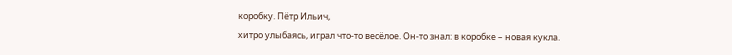коробку. Пётр Ильич,
хитро улыбаясь, играл что-то весёлое. Он-то знал: в коробке – новая кукла.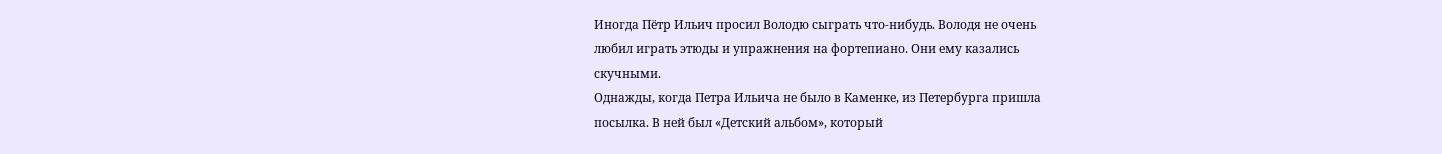Иногда Пётр Ильич просил Володю сыграть что-нибудь. Володя не очень
любил играть этюды и упражнения на фортепиано. Они ему казались
скучными.
Однажды, когда Петра Ильича не было в Каменке, из Петербурга пришла
посылка. В ней был «Детский альбом», который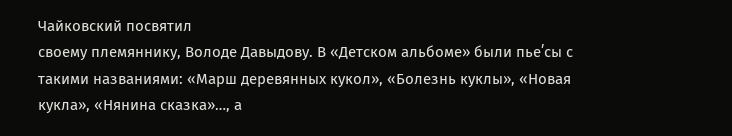Чайковский посвятил
своему племяннику, Володе Давыдову. В «Детском альбоме» были пье՛сы с
такими названиями: «Марш деревянных кукол», «Болезнь куклы», «Новая
кукла», «Нянина сказка»…, а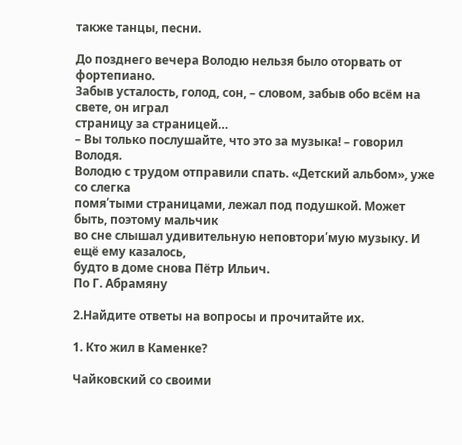также танцы, песни.

До позднего вечера Володю нельзя было оторвать от фортепиано.
Забыв усталость, голод, сон, – словом, забыв обо всём на свете, он играл
страницу за страницей…
– Вы только послушайте, что это за музыка! – говорил Володя.
Володю с трудом отправили спать. «Детский альбом», уже со слегка
помя՛тыми страницами, лежал под подушкой. Может быть, поэтому мальчик
во сне слышал удивительную неповтори՛мую музыку. И ещё ему казалось,
будто в доме снова Пётр Ильич.
По Г. Абрамяну

2.Найдите ответы на вопросы и прочитайте их.

1. Кто жил в Каменке?

Чайковский со своими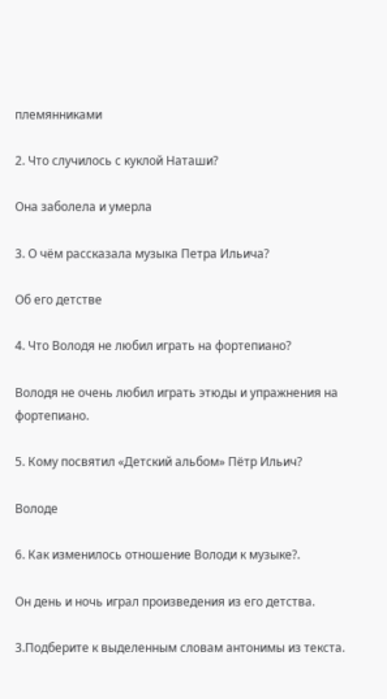племянниками

2. Что случилось с куклой Наташи?

Она заболела и умерла

3. О чём рассказала музыка Петра Ильича?

Об его детстве

4. Что Володя не любил играть на фортепиано?

Володя не очень любил играть этюды и упражнения на фортепиано.

5. Кому посвятил «Детский альбом» Пётр Ильич?

Володе

6. Как изменилось отношение Володи к музыке?.

Он день и ночь играл произведения из его детства.

3.Подберите к выделенным словам антонимы из текста.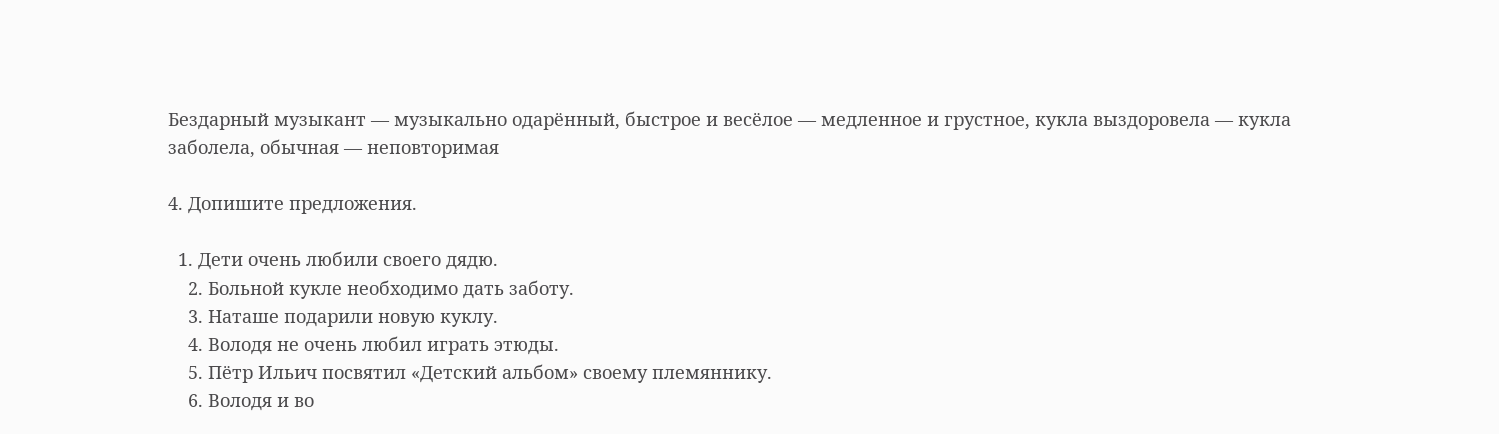Бездарный музыкант — музыкально одарённый, быстрое и весёлое — медленное и грустное, кукла выздоровела — кукла заболела, обычная — неповторимая

4. Допишите предложения.

  1. Дети очень любили своего дядю.
    2. Больной кукле необходимо дать заботу.
    3. Наташе подарили новую куклу.
    4. Володя не очень любил играть этюды.
    5. Пётр Ильич посвятил «Детский альбом» своему племяннику.
    6. Володя и во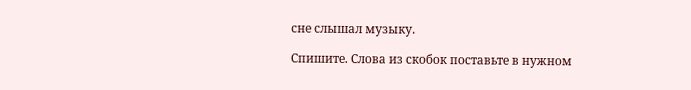сне слышал музыку.

Спишите. Слова из скобок поставьте в нужном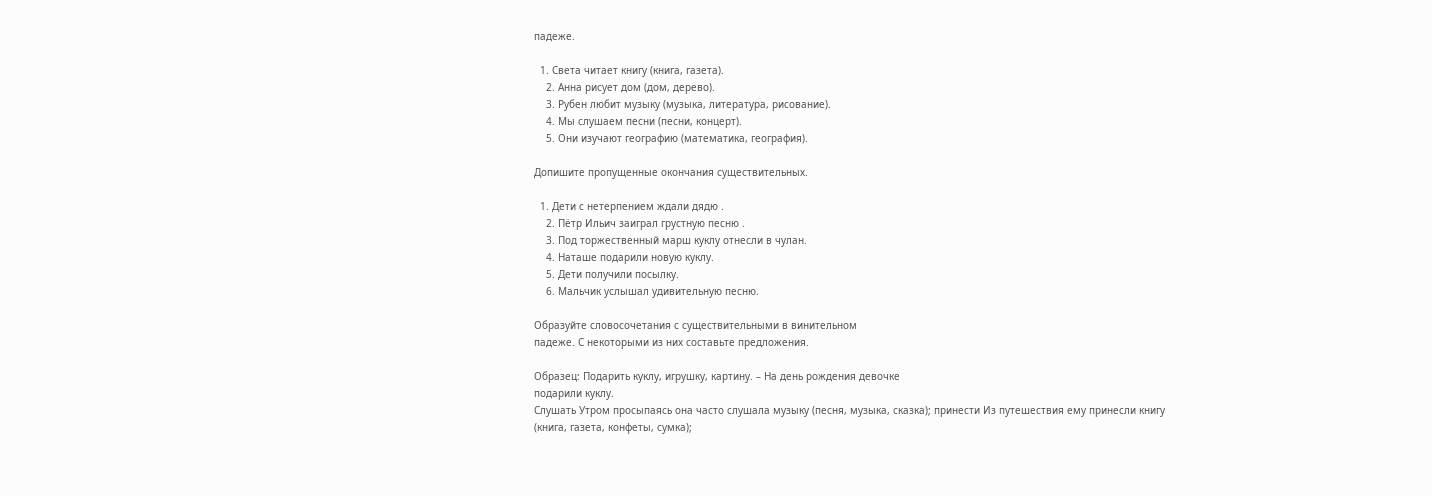падеже.

  1. Света читает книгу (книга, газета).
    2. Анна рисует дом (дом, дерево).
    3. Рубен любит музыку (музыка, литература, рисование).
    4. Мы слушаем песни (песни, концерт).
    5. Они изучают географию (математика, география).

Допишите пропущенные окончания существительных.

  1. Дети с нетерпением ждали дядю .
    2. Пётр Ильич заиграл грустную песню .
    3. Под торжественный марш куклу отнесли в чулан.
    4. Наташе подарили новую куклу.
    5. Дети получили посылку.
    6. Мальчик услышал удивительную песню.

Образуйте словосочетания с существительными в винительном
падеже. С некоторыми из них составьте предложения.

Образец: Подарить куклу, игрушку, картину. – На день рождения девочке
подарили куклу.
Слушать Утром просыпаясь она часто слушала музыку (песня, музыка, сказка); принести Из путешествия ему принесли книгу (книга, газета, конфеты, сумка);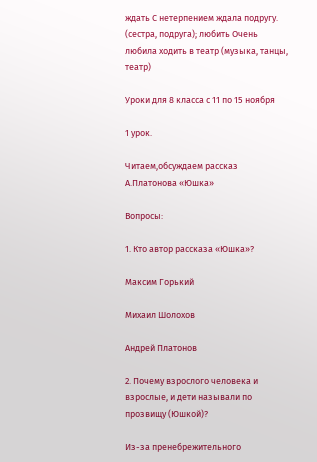ждать С нетерпением ждала подругу. (сестра, подруга); любить Очень любила ходить в театр (музыка, танцы, театр)

Уроки для 8 класса с 11 по 15 ноября

1 урок.

Читаем,обсуждаем рассказ А.Платонова «Юшка»

Вопросы:

1. Кто автор рассказа «Юшка»?

Максим Горький

Михаил Шолохов

Андрей Платонов

2. Почему взрослого человека и взрослые, и дети называли по прозвищу (Юшкой)?

Из-за пренебрежительного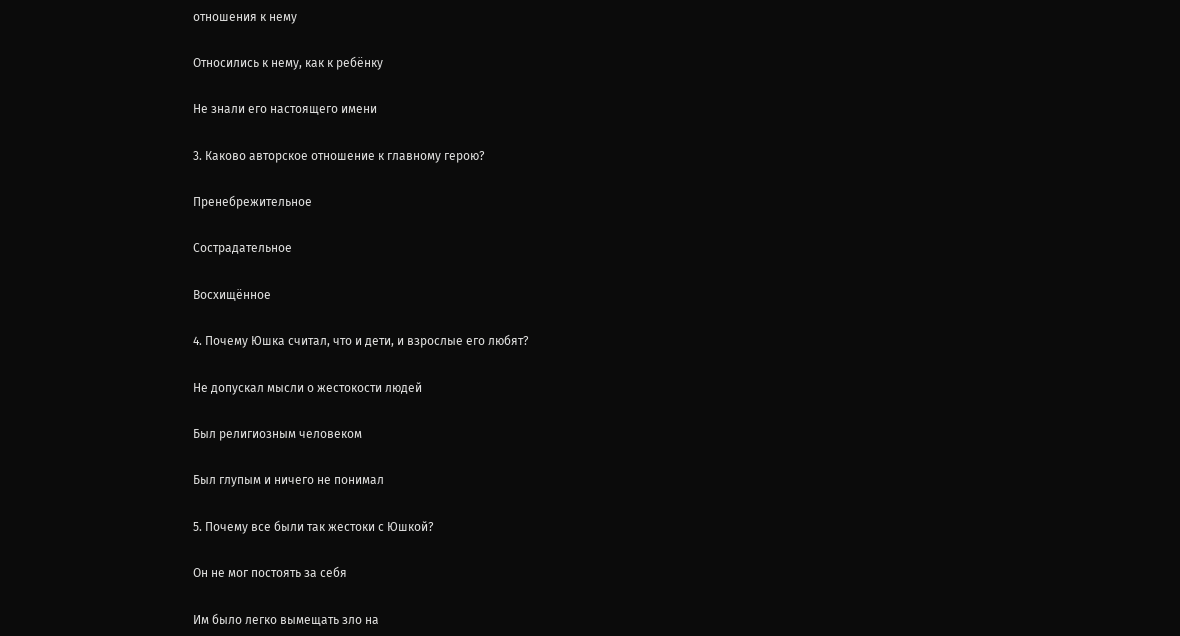отношения к нему

Относились к нему, как к ребёнку

Не знали его настоящего имени

3. Каково авторское отношение к главному герою?

Пренебрежительное

Сострадательное

Восхищённое

4. Почему Юшка считал, что и дети, и взрослые его любят?

Не допускал мысли о жестокости людей

Был религиозным человеком

Был глупым и ничего не понимал

5. Почему все были так жестоки с Юшкой?

Он не мог постоять за себя

Им было легко вымещать зло на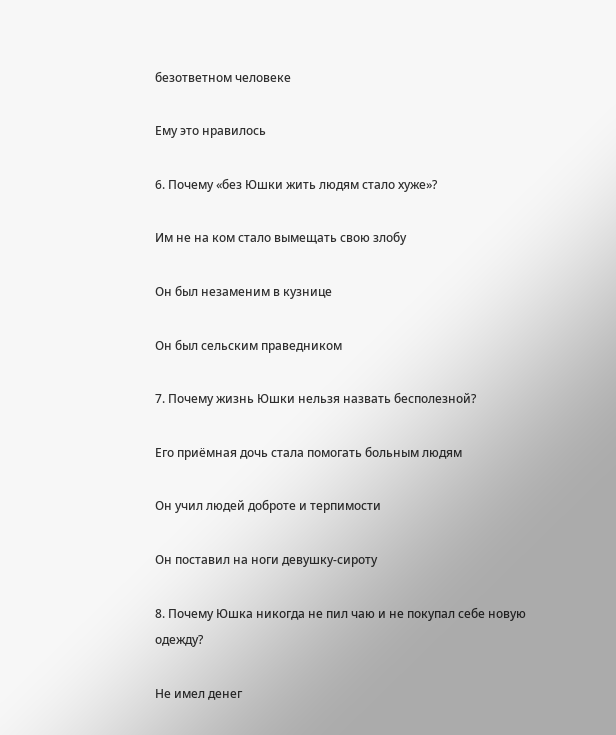безответном человеке

Ему это нравилось

6. Почему «без Юшки жить людям стало хуже»?

Им не на ком стало вымещать свою злобу

Он был незаменим в кузнице

Он был сельским праведником

7. Почему жизнь Юшки нельзя назвать бесполезной?

Его приёмная дочь стала помогать больным людям

Он учил людей доброте и терпимости

Он поставил на ноги девушку-сироту

8. Почему Юшка никогда не пил чаю и не покупал себе новую одежду?

Не имел денег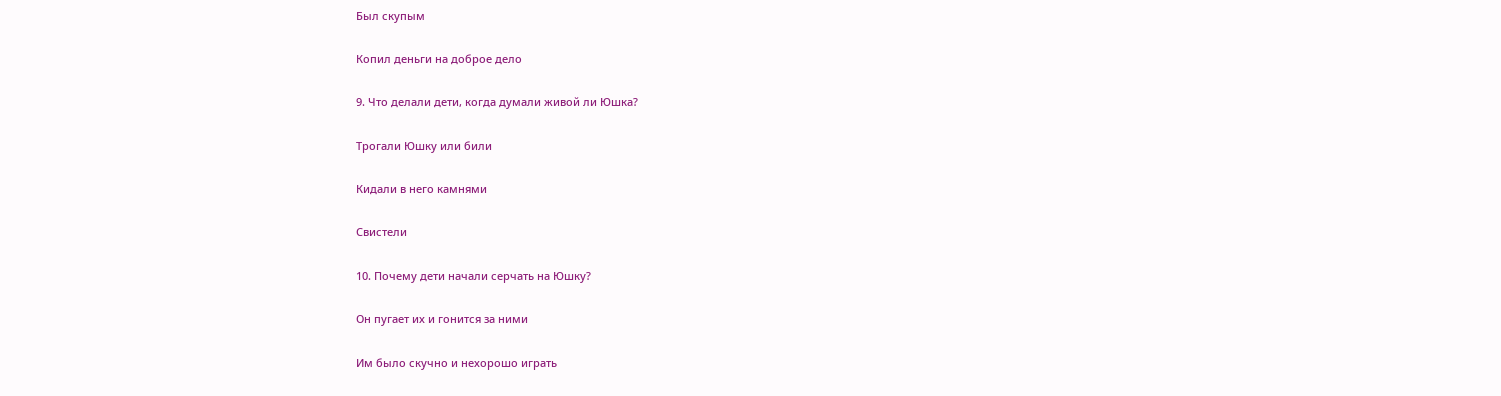Был скупым

Копил деньги на доброе дело

9. Что делали дети, когда думали живой ли Юшка?

Трогали Юшку или били

Кидали в него камнями

Свистели

10. Почему дети начали серчать на Юшку?

Он пугает их и гонится за ними

Им было скучно и нехорошо играть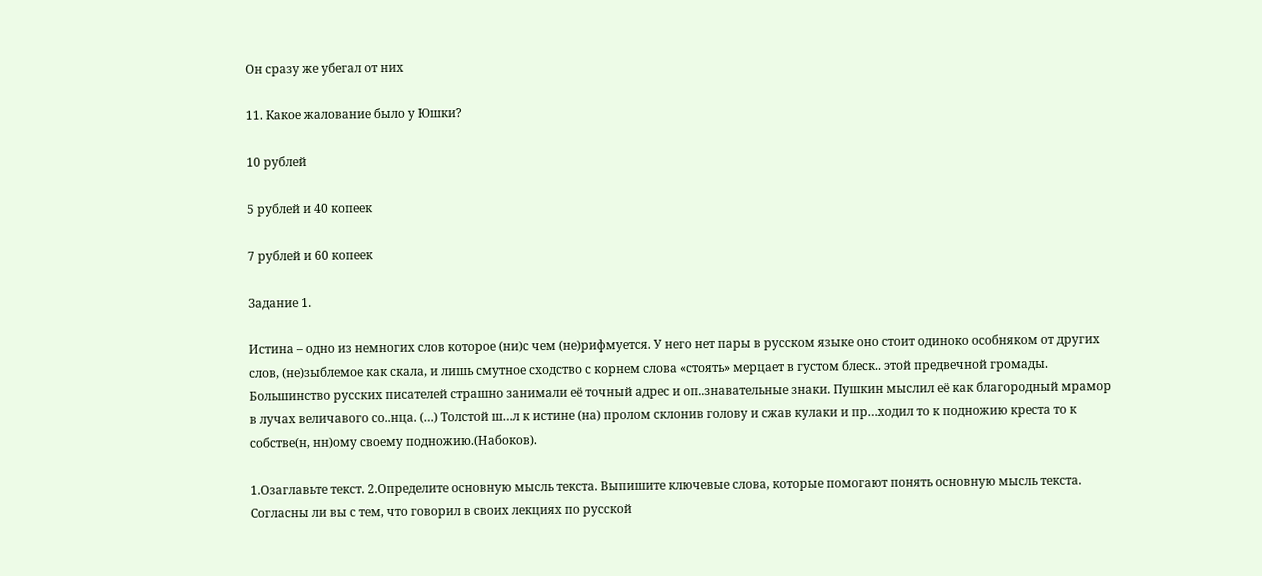Он сразу же убегал от них

11. Какое жалование было у Юшки?

10 рублей

5 рублей и 40 копеек

7 рублей и 60 копеек

Задание 1.

Истина – одно из немногих слов которое (ни)с чем (не)рифмуется. У него нет пары в русском языке оно стоит одиноко особняком от других слов, (не)зыблемое как скала, и лишь смутное сходство с корнем слова «стоять» мерцает в густом блеск.. этой предвечной громады. Большинство русских писателей страшно занимали её точный адрес и оп..знавательные знаки. Пушкин мыслил её как благородный мрамор в лучах величавого со..нца. (…) Толстой ш…л к истине (на) пролом склонив голову и сжав кулаки и пр…ходил то к подножию креста то к собстве(н, нн)ому своему подножию.(Набоков).

1.Озаглавьте текст. 2.Определите основную мысль текста. Выпишите ключевые слова, которые помогают понять основную мысль текста. Согласны ли вы с тем, что говорил в своих лекциях по русской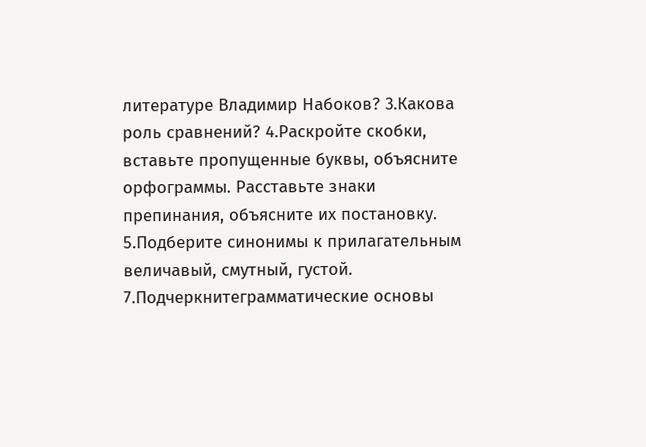литературе Владимир Набоков? 3.Какова роль сравнений? 4.Раскройте скобки, вставьте пропущенные буквы, объясните орфограммы. Расставьте знаки препинания, объясните их постановку. 5.Подберите синонимы к прилагательным величавый, смутный, густой. 7.Подчеркнитеграмматические основы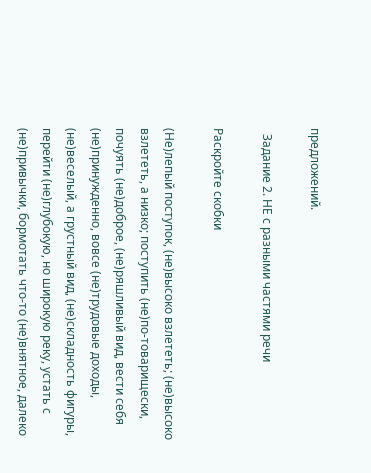предложений.

  Задание 2. НЕ с разными частями речи

Раскройте скобки

(Не)лепый поступок, (не)высоко взлететь; (не)высоко взлететь, а низко; поступить (не)по-товарищески, почуять (не)доброе, (не)ряшливый вид, вести себя (не)принужденно, вовсе (не)трудовые доходы, (не)веселый, а грустный вид, (не)складность фигуры, перейти (не)глубокую, но широкую реку, устать с (не)привычки, бормотать что-то (не)внятное, далеко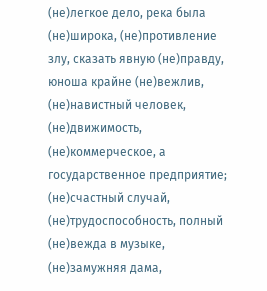(не)легкое дело, река была (не)широка, (не)противление злу, сказать явную (не)правду, юноша крайне (не)вежлив, (не)навистный человек, (не)движимость, (не)коммерческое, а государственное предприятие; (не)счастный случай, (не)трудоспособность, полный (не)вежда в музыке, (не)замужняя дама,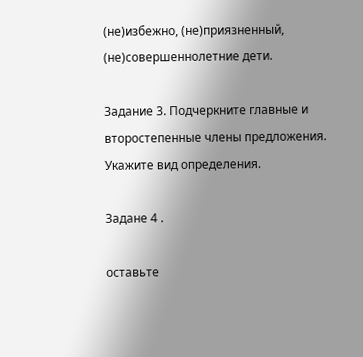(не)избежно, (не)приязненный, (не)совершеннолетние дети.

Задание 3. Подчеркните главные и второстепенные члены предложения. Укажите вид определения.

Задане 4 .

оставьте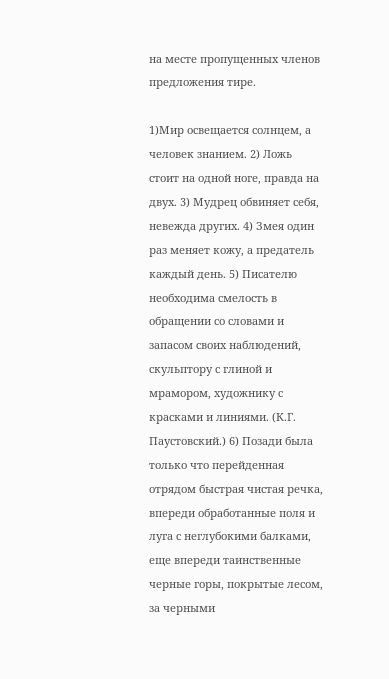на месте пропущенных членов предложения тире.

1)Мир освещается солнцем, а человек знанием. 2) Ложь стоит на одной ноге, правда на двух. 3) Мудрец обвиняет себя, невежда других. 4) Змея один раз меняет кожу, а предатель каждый день. 5) Писателю необходима смелость в обращении со словами и запасом своих наблюдений, скульптору с глиной и мрамором, художнику с красками и линиями. (К.Г. Паустовский.) 6) Позади была только что перейденная отрядом быстрая чистая речка, впереди обработанные поля и луга с неглубокими балками, еще впереди таинственные черные горы, покрытые лесом, за черными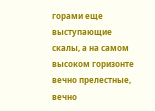горами еще выступающие скалы, а на самом высоком горизонте вечно прелестные, вечно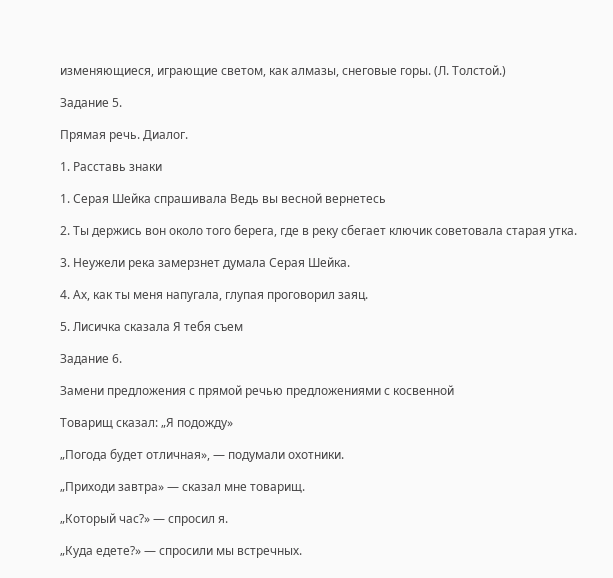изменяющиеся, играющие светом, как алмазы, снеговые горы. (Л. Толстой.)

Задание 5.

Прямая речь. Диалог.

1. Расставь знаки

1. Серая Шейка спрашивала Ведь вы весной вернетесь

2. Ты держись вон около того берега, где в реку сбегает ключик советовала старая утка.

3. Неужели река замерзнет думала Серая Шейка.

4. Ах, как ты меня напугала, глупая проговорил заяц.

5. Лисичка сказала Я тебя съем

Задание 6.

Замени предложения с прямой речью предложениями с косвенной

Товарищ сказал: „Я подожду»

„Погода будет отличная», — подумали охотники.

„Приходи завтра» — сказал мне товарищ.

„Который час?» — спросил я.

„Куда едете?» — спросили мы встречных.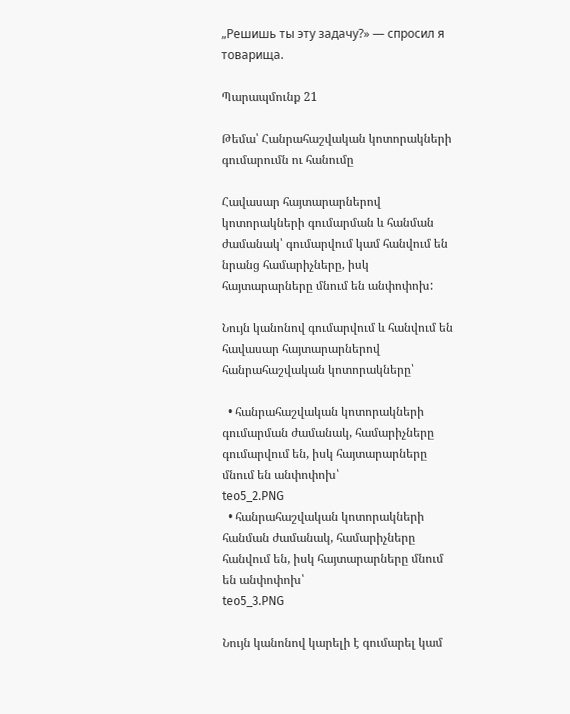„Решишь ты эту задачу?» — спросил я товарища.

Պարապմունք 21

Թեմա՝ Հանրահաշվական կոտորակների գումարումն ու հանումը

Հավասար հայտարարներով կոտորակների գումարման և հանման ժամանակ՝ գումարվում կամ հանվում են նրանց համարիչները, իսկ հայտարարները մնում են անփոփոխ:

Նույն կանոնով գումարվում և հանվում են հավասար հայտարարներով հանրահաշվական կոտորակները՝

  • հանրահաշվական կոտորակների գումարման ժամանակ, համարիչները գումարվում են, իսկ հայտարարները մնում են անփոփոխ՝
teo5_2.PNG
  • հանրահաշվական կոտորակների հանման ժամանակ, համարիչները հանվում են, իսկ հայտարարները մնում են անփոփոխ՝
teo5_3.PNG

Նույն կանոնով կարելի է գումարել կամ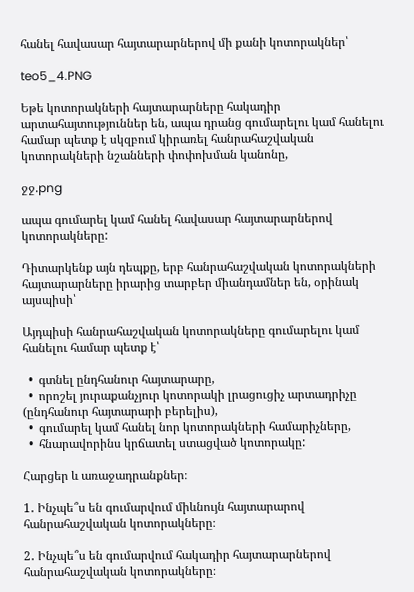հանել հավասար հայտարարներով մի քանի կոտորակներ՝

teo5_4.PNG

Եթե կոտորակների հայտարարները հակադիր արտահայտություններ են, ապա դրանց գումարելու կամ հանելու համար պետք է սկզբում կիրառել հանրահաշվական կոտորակների նշանների փոփոխման կանոնը,

ջջ.png

ապա գումարել կամ հանել հավասար հայտարարներով կոտորակները:

Դիտարկենք այն դեպքը, երբ հանրահաշվական կոտորակների հայտարարները իրարից տարբեր միանդամներ են, օրինակ այսպիսի՝

Այդպիսի հանրահաշվական կոտորակները գումարելու կամ հանելու համար պետք է՝

  •  գտնել ընդհանուր հայտարարը,
  •  որոշել յուրաքանչյուր կոտորակի լրացուցիչ արտադրիչը (ընդհանուր հայտարարի բերելիս),
  •  գումարել կամ հանել նոր կոտորակների համարիչները,
  •  հնարավորինս կրճատել ստացված կոտորակը:

Հարցեր և առաջադրանքներ։

1․ Ինչպե՞ս են գումարվում միևնույն հայտարարով հանրահաշվական կոտորակները։

2․ Ինչպե՞ս են գումարվում հակադիր հայտարարներով հանրահաշվական կոտորակները։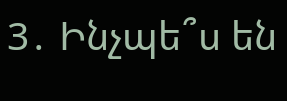3․ Ինչպե՞ս են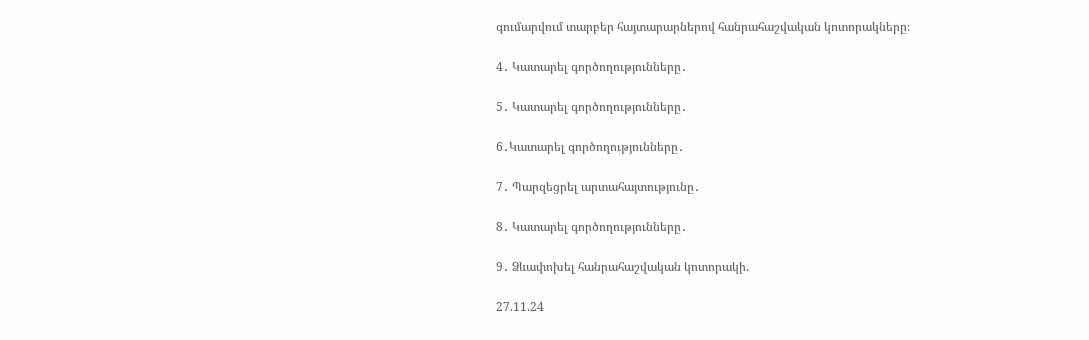գումարվում տարբեր հայտարարներով հանրահաշվական կոտորակները։

4․ Կատարել գործողությունները․

5․ Կատարել գործողությունները․

6․Կատարել գործողությունները․

7․ Պարզեցրել արտահայտությունը․

8․ Կատարել գործողությունները․

9․ Ձևափոխել հանրահաշվական կոտորակի.

27.11.24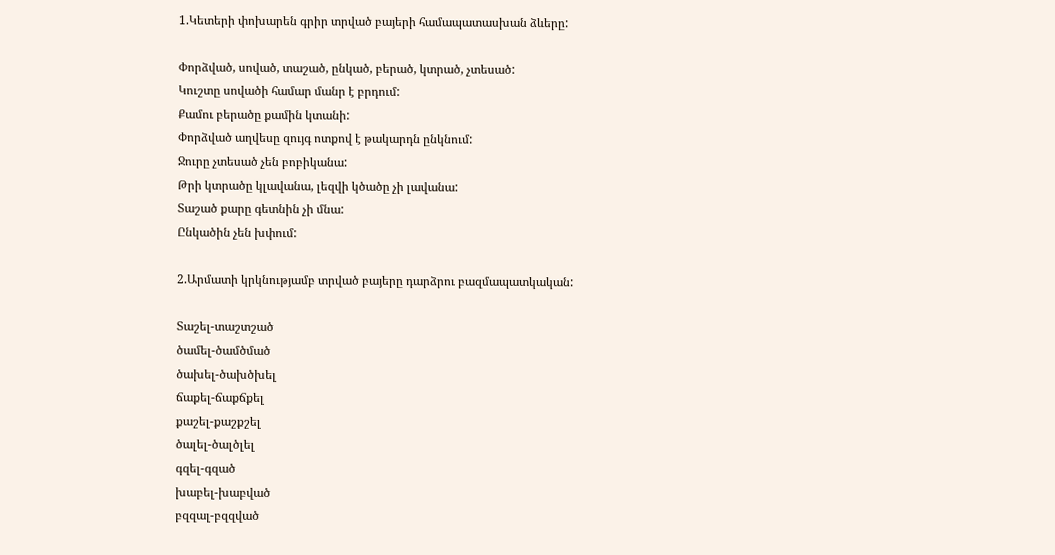1.Կետերի փոխարեն գրիր տրված բայերի համապատասխան ձևերը:

Փորձված, սոված, տաշած, ընկած, բերած, կտրած, չտեսած:
Կուշտը սովածի համար մանր է բրդում:
Քամու բերածը քամին կտանի:
Փորձված աղվեսը զույգ ոտքով է թակարդն ընկնում:
Ջուրը չտեսած չեն բոբիկանա:
Թրի կտրածը կլավանա, լեզվի կծածը չի լավանա:
Տաշած քարը գետնին չի մնա:
Ընկածին չեն խփում:

2.Արմատի կրկնությամբ տրված բայերը դարձրու բազմապատկական:

Տաշել-տաշտշած
ծամել-ծամծմած
ծախել-ծախծխել
ճաքել-ճաքճքել
քաշել-քաշքշել
ծալել-ծալծլել
գզել-գզած
խաբել-խաբված
բզզալ-բզզված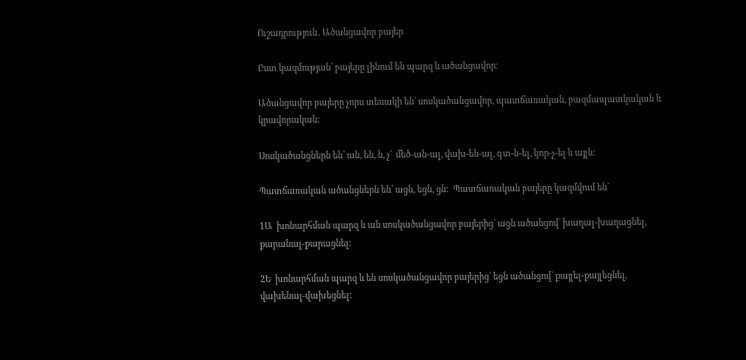Ուշադրություն․ Ածանցավոր բայեր

Ըստ կազմության՝ բայերը լինում են պարզ և ածանցավոր։

Ածանցավոր բայերը չորս տեսակի են` սոսկածանցավոր, պատճառական, բազմապատկական և կրավորական:

Սոսկածանցներն են՝ ան, են, ն, չ`  մեծ-ան-ալ, վախ-են-ալ, գտ-ն-ել, կոր-չ-ել և այլն:

Պատճառական ածանցներն են՝ ացն, եցն, ցն:  Պատճառական բայերը կազմվում են`

1Ա  խոնարհման պարզ և ան սոսկածանցավոր բայերից` ացն ածանցով` խաղալ-խաղացնել, քարանալ-քարացնել:

2Ե  խոնարհման պարզ և են սոսկածանցավոր բայերից` եցն ածանցով` քայլել-քայլեցնել, վախենալ-վախեցնել: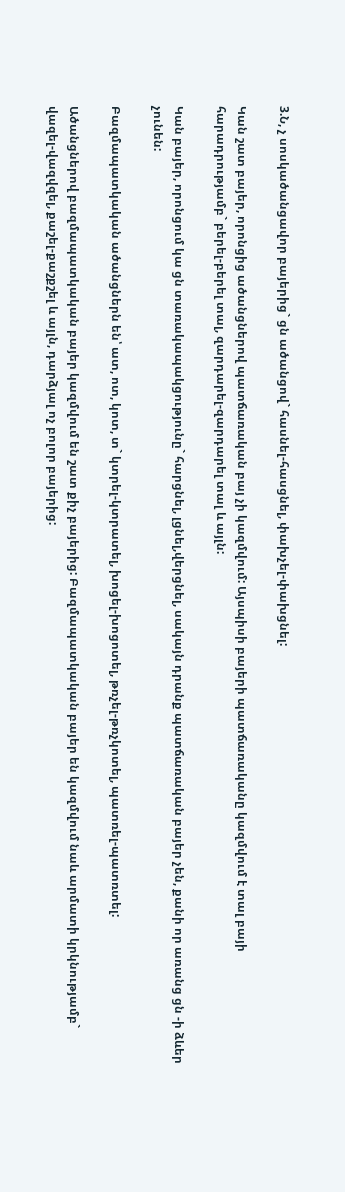3.Ն, չ սոսկածանցավոր բայերից` ցն ածանցով` հասնել-հասցնել, փախչել-փախցնել:

Կան շատ բայեր, որոնցից ածանցներով պատճառական բայ չի կազմվում: Այսպիսի բայերի պատճառականը կազմվում է տալ բայի հարադրությամբ` բերել-բերել տալ, զարդարել-զարդարել տալ և այլն:

Կան բայեր, որոնցում կա ցն տառակապակցությունը` հարցնել, լցնել,վերցնել, սակայն դրանք պատճառական բայեր չեն, քանի որ առանց ցն -ի ձևեր չունեն:

Բազմապատկական ածանցներն են՝ ատ, ոտ, կոտ, տ` կտրել-կտրատել, խոցել-խոցոտել, թռչել-թռչկոտել, պատռել-պատռտել:

Ածանցներով բազմապատկական բայեր կազմվում են շատ քիչ բայերից: Բազմապատկական բայեր են կազմվում նաև արմատի կրկնությամբ` վազել-վազվզել, քաշել-քաշքշել և այլն, դարձյալ ոչ բոլոր բայերից: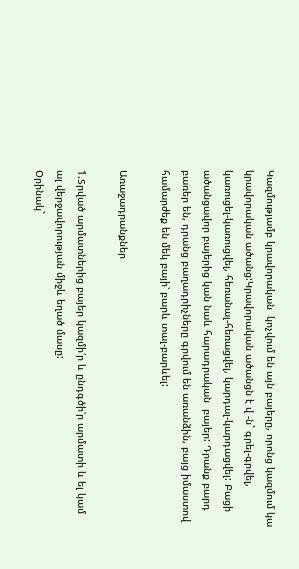Կազմությամբ կրավորական  կոչվում են այն բայերը, որոնց կազմում կա կրավորական ածանց:Կրավորական ածանցն է վ -ն` գրել-գրվել, կառուցել-կառուցվել, հեռանալ-հեռացվել, կարդալ-կարդացվել: Բացի ածանցավոր բայերից կան նաև հարադրական  բայեր: Դրանք բարդ բառեր են, դրանց բաղադրիչները գրվում են առանձին, բայց իմաստով համարժեք են մեկ բայի՝ բարև տալ-բարևել:

Առաջադրանքներ

1.Տրված արմատներից բայեր կազմի՛ր և ընդգծի՛ր արմատի և ել կամ ալ վերջավորության միջև եղած մասը:
Օրինակ`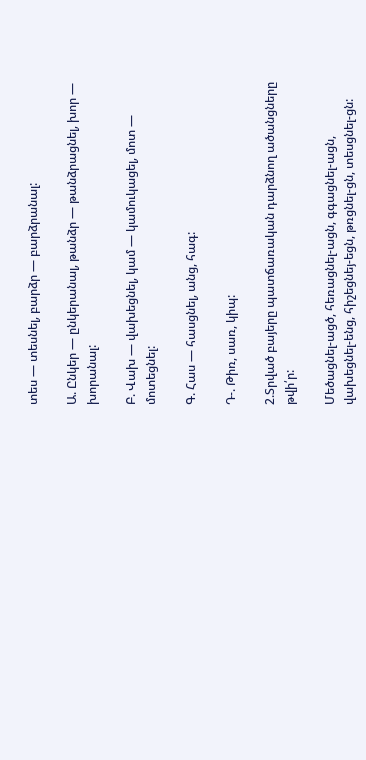տես — տեսնել, բարձր — բարձրանալ:

Ա. Ընկեր — ընկերանալ, թանձր — թանձրացնել, խոր — խորանալ:

Բ. Վախ — վախեցնել, կամ — կամուկացել, մոտ — մոտեցնել:

Գ. Հաս — հասցնել, անց, հագ:

Դ-. Թիռ, սառ, կիպ:

2.Տրված բայերը պատճառական դարձնող ածանցները թվի՛ր:

Մեծացնել-ացծ, հեռացնել-ացն, գգացնել-ացն, վախեցնել-ենց, հիշեցնեյ-եցն, թռցնել-ցն, տեսցնել-ցն: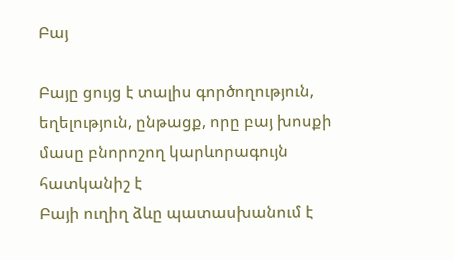Բայ

Բայը ցույց է տալիս գործողություն, եղելություն, ընթացք, որը բայ խոսքի մասը բնորոշող կարևորագույն հատկանիշ է
Բայի ուղիղ ձևը պատասխանում է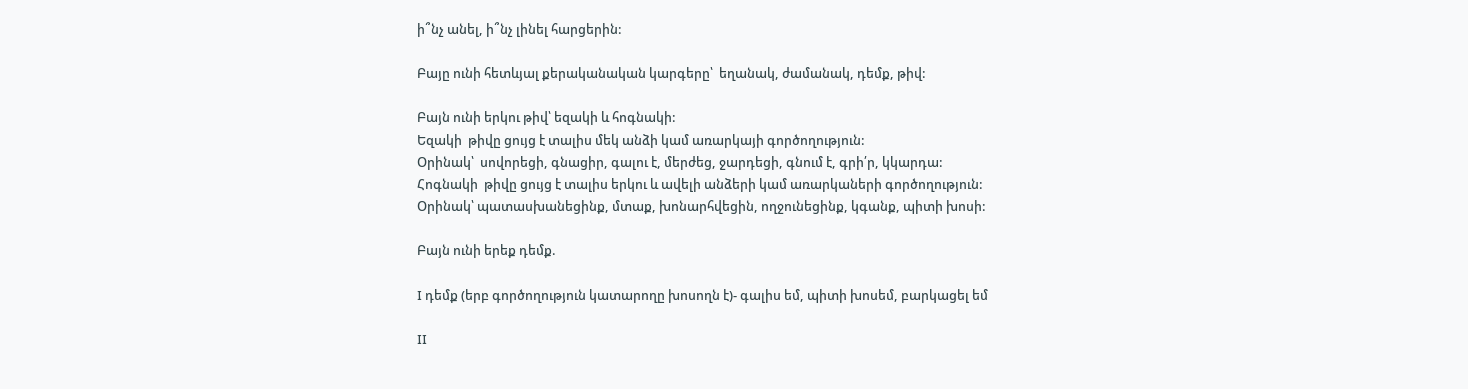ի՞նչ անել, ի՞նչ լինել հարցերին:

Բայը ունի հետևյալ քերականական կարգերը՝  եղանակ, ժամանակ, դեմք, թիվ:

Բայն ունի երկու թիվ՝ եզակի և հոգնակի:
Եզակի  թիվը ցույց է տալիս մեկ անձի կամ առարկայի գործողություն:
Օրինակ՝  սովորեցի, գնացիր, գալու է, մերժեց, ջարդեցի, գնում է, գրի՛ր, կկարդա:
Հոգնակի  թիվը ցույց է տալիս երկու և ավելի անձերի կամ առարկաների գործողություն:
Օրինակ՝ պատասխանեցինք, մտաք, խոնարհվեցին, ողջունեցինք, կգանք, պիտի խոսի:

Բայն ունի երեք դեմք.

I դեմք (երբ գործողություն կատարողը խոսողն է)- գալիս եմ, պիտի խոսեմ, բարկացել եմ

II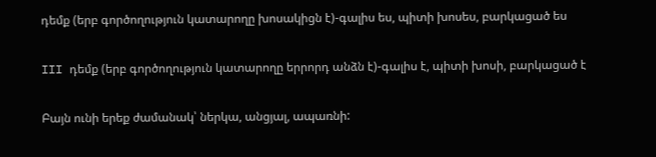դեմք (երբ գործողություն կատարողը խոսակիցն է)-գալիս ես, պիտի խոսես, բարկացած ես

III դեմք (երբ գործողություն կատարողը երրորդ անձն է)-գալիս է, պիտի խոսի, բարկացած է

Բայն ունի երեք ժամանակ՝ ներկա, անցյալ, ապառնի: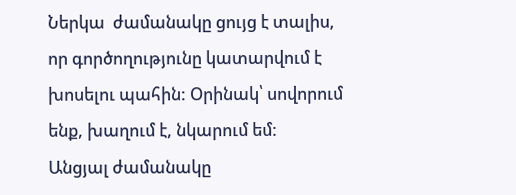Ներկա  ժամանակը ցույց է տալիս, որ գործողությունը կատարվում է խոսելու պահին: Օրինակ՝ սովորում ենք, խաղում է, նկարում եմ:
Անցյալ ժամանակը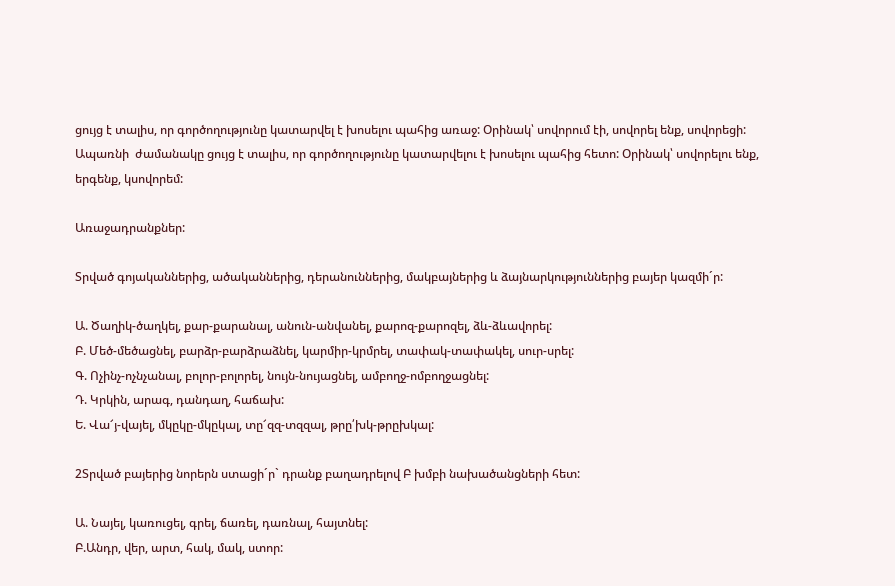ցույց է տալիս, որ գործողությունը կատարվել է խոսելու պահից առաջ: Օրինակ՝ սովորում էի, սովորել ենք, սովորեցի:
Ապառնի  ժամանակը ցույց է տալիս, որ գործողությունը կատարվելու է խոսելու պահից հետո: Օրինակ՝ սովորելու ենք, երգենք, կսովորեմ:

Առաջադրանքներ:

Տրված գոյականներից, ածականներից, դերանուններից, մակբայներից և ձայնարկություններից բայեր կազմի´ր:

Ա. Ծաղիկ-ծաղկել, քար-քարանալ, անուն-անվանել, քարոզ-քարոզել, ձև-ձևավորել:
Բ. Մեծ-մեծացնել, բարձր-բարձրաձնել, կարմիր-կրմրել, տափակ-տափակել, սուր-սրել:
Գ. Ոչինչ-ոչնչանալ, բոլոր-բոլորել, նույն-նույացնել, ամբողջ-ոմբողջացնել:
Դ. Կրկին, արագ, դանդաղ, հաճախ:
Ե. Վա՜յ-վայել, մկըկը-մկըկալ, տը՜զզ-տզզալ, թրը՛խկ-թրըխկալ:

2Տրված բայերից նորերն ստացի´ր` դրանք բաղադրելով Բ խմբի նախածանցների հետ:

Ա. Նայել, կառուցել, գրել, ճառել, դառնալ, հայտնել:
Բ.Անդր, վեր, արտ, հակ, մակ, ստոր: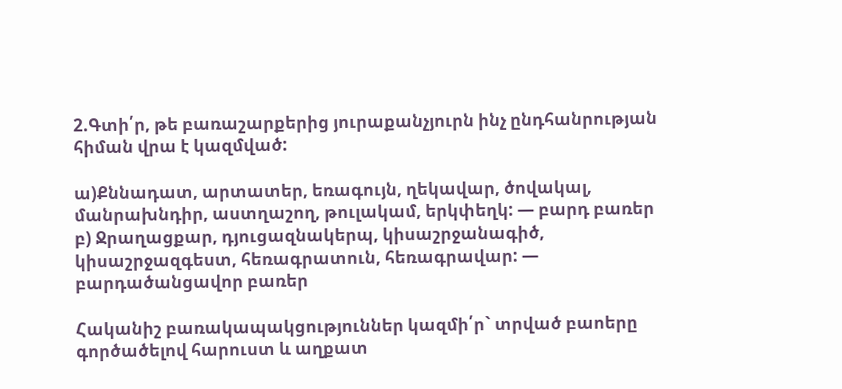2.Գտի՛ր, թե բառաշարքերից յուրաքանչյուրն ինչ ընդհանրության հիման վրա է կազմված:

ա)Քննադատ, արտատեր, եռագույն, ղեկավար, ծովակալ, մանրախնդիր, աստղաշող, թուլակամ, երկփեղկ: — բարդ բառեր
բ) Ջրաղացքար, դյուցազնակերպ, կիսաշրջանագիծ, կիսաշրջազգեստ, հեռագրատուն, հեռագրավար: — բարդածանցավոր բառեր

Հականիշ բառակապակցություններ կազմի՛ր` տրված բաոերը գործածելով հարուստ և աղքատ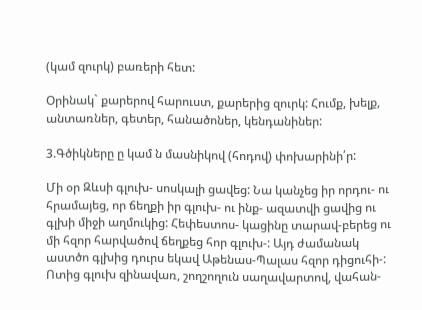(կամ զուրկ) բառերի հետ:

Օրինակ` քարերով հարուստ, քարերից զուրկ: Հումք, խելք, անտառներ, գետեր, հանածոներ, կենդանիներ:

3.Գծիկները ը կամ ն մասնիկով (հոդով) փոխարինի՛ր:

Մի օր Զևսի գլուխ- սոսկալի ցավեց: Նա կանչեց իր որդու- ու հրամայեց, որ ճեղքի իր գլուխ- ու ինք- ազատվի ցավից ու գլխի միջի աղմուկից: Հեփեստոս- կացինը տարավ-բերեց ու մի հզոր հարվածով ճեղքեց հոր գլուխ-: Այդ ժամանակ աստծո գլխից դուրս եկավ Աթենաս-Պալաս հզոր դիցուհի-: Ոտից գլուխ զինավառ, շողշողուն սաղավարտով, վահան-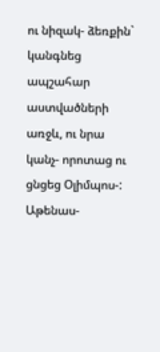ու նիզակ- ձեռքին` կանգնեց ապշահար աստվածների առջև, ու նրա կանչ- որոտաց ու ցնցեց Օլիմպոս-: Աթենաս-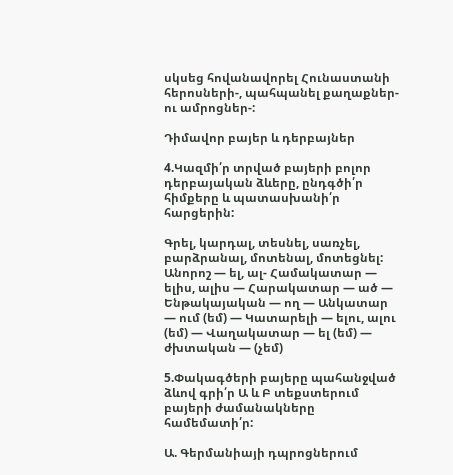սկսեց հովանավորել Հունաստանի հերոսների-, պահպանել քաղաքներ- ու ամրոցներ-:

Դիմավոր բայեր և դերբայներ

4.Կազմի՛ր տրված բայերի բոլոր դերբայական ձևերը, ընդգծի՛ր հիմքերը և պատասխանի՛ր հարցերին:

Գրել, կարդալ, տեսնել, սառչել, բարձրանալ, մոտենալ, մոտեցնել: Անորոշ — ել, ալ- Համակատար — ելիս, ալիս — Հարակատար — ած — Ենթակայական — ող — Անկատար — ում (եմ) — Կատարելի — ելու, ալու (եմ) — Վաղակատար — ել (եմ) — ժխտական — (չեմ)

5.Փակագծերի բայերը պահանջված ձևով գրի՛ր Ա և Բ տեքստերում բայերի ժամանակները համեմատի՛ր:

Ա. Գերմանիայի դպրոցներում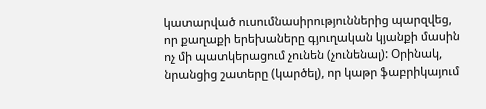կատարված ուսումնասիրություններից պարզվեց, որ քաղաքի երեխաները գյուղական կյանքի մասին ոչ մի պատկերացում չունեն (չունենալ): Օրինակ, նրանցից շատերը (կարծել), որ կաթր ֆաբրիկայում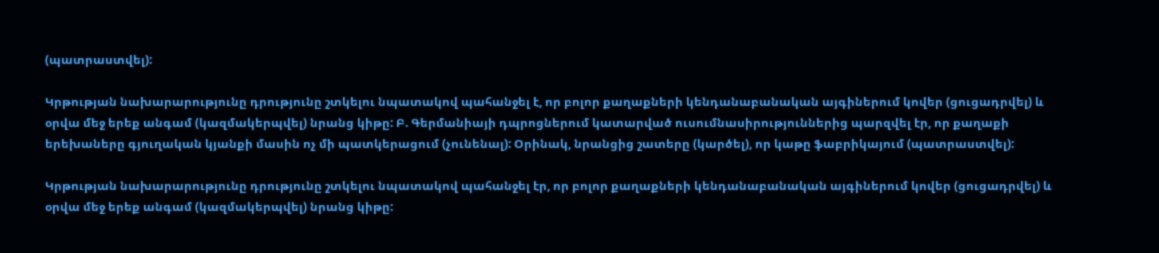(պատրաստվել):

Կրթության նախարարությունը դրությունը շտկելու նպատակով պահանջել է, որ բոլոր քաղաքների կենդանաբանական այգիներում կովեր (ցուցադրվել) և օրվա մեջ երեք անգամ (կազմակերպվել) նրանց կիթը: Բ. Գերմանիայի դպրոցներում կատարված ուսումնասիրություններից պարզվել էր, որ քաղաքի երեխաները գյուղական կյանքի մասին ոչ մի պատկերացում (չունենալ): Օրինակ, նրանցից շատերը (կարծել), որ կաթը ֆաբրիկայում (պատրաստվել):

Կրթության նախարարությունը դրությունը շտկելու նպատակով պահանջել էր, որ բոլոր քաղաքների կենդանաբանական այգիներում կովեր (ցուցադրվել) և օրվա մեջ երեք անգամ (կազմակերպվել) նրանց կիթը: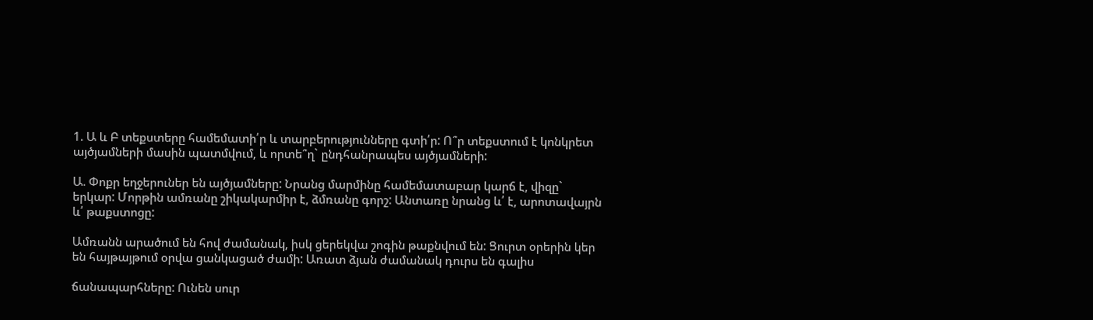1. Ա և Բ տեքստերը համեմատի՛ր և տարբերությունները գտի՛ր: Ո՞ր տեքստում է կոնկրետ այծյամների մասին պատմվում, և որտե՞ղ` ընդհանրապես այծյամների:

Ա. Փոքր եղջերուներ են այծյամները: Նրանց մարմինը համեմատաբար կարճ է, վիզը` երկար: Մորթին ամռանը շիկակարմիր է, ձմռանը գորշ: Անտառը նրանց և՛ է, արոտավայրն և՛ թաքստոցը:

Ամռանն արածում են հով ժամանակ, իսկ ցերեկվա շոգին թաքնվում են: Ցուրտ օրերին կեր են հայթայթում օրվա ցանկացած ժամի: Առատ ձյան ժամանակ դուրս են գալիս

ճանապարհները: Ունեն սուր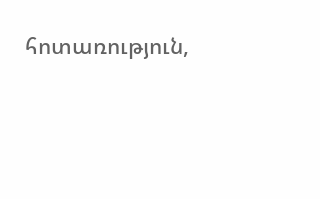հոտառություն,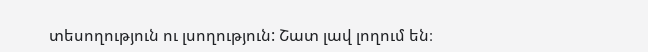տեսողություն ու լսողություն: Շատ լավ լողում են։